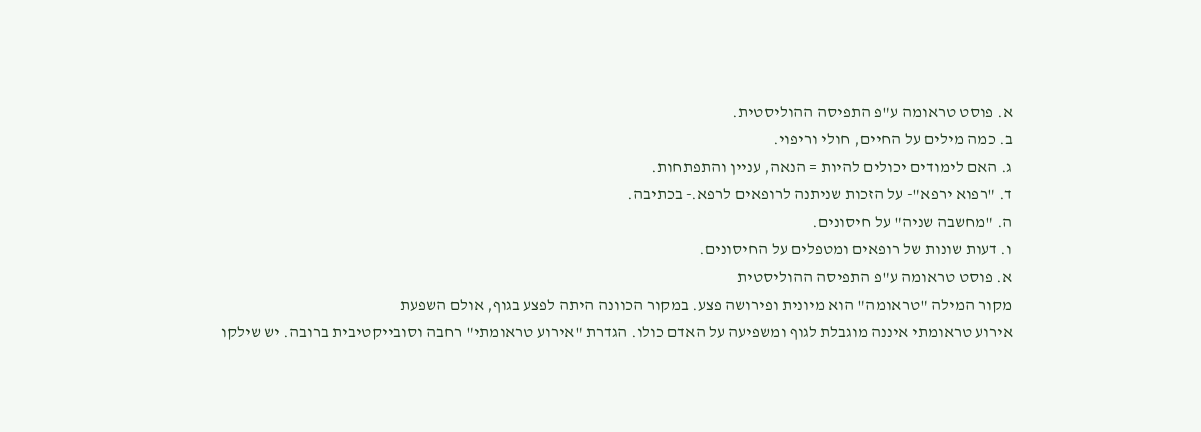א. פוסט טראומה ע"פ התפיסה ההוליסטית.
ב. כמה מילים על החיים, חולי וריפוי.
ג. האם לימודים יכולים להיות = הנאה, עניין והתפתחות.
ד. "רפוא ירפא"- על הזכות שניתנה לרופאים לרפא.- בכתיבה.
ה. "מחשבה שניה" על חיסונים.
ו. דעות שונות של רופאים ומטפלים על החיסונים.
א. פוסט טראומה ע"פ התפיסה ההוליסטית
מקור המילה "טראומה" הוא מיונית ופירושה פצע. במקור הכוונה היתה לפצע בגוף, אולם השפעת
אירוע טראומתי איננה מוגבלת לגוף ומשפיעה על האדם כולו. הגדרת "אירוע טראומתי" רחבה וסובייקטיבית ברובה. יש שילקו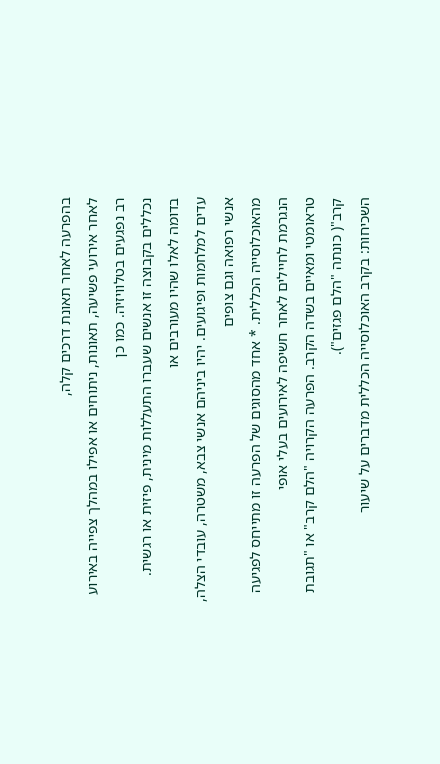בהפרעה לאחר תאונת דרכים קלה,
לאחר אירועי פשיעה, תאונות, ניתוחים או אפילו במהלך צפייה באירוע רב נפגעים בטלוויזיה. כמו כן
נכללים בקבוצה זו אנשים שעברו התעללות מינית, פיזית או רגשית. בדומה לאלו שהיו מעורבים או
עדים למלחמות ופיגועים. יהיו ביניהם אנשי צבא, משטרה, עובדי הצלה, אנשי רפואה וגם צופים
מהאוכלוסייה הכללית. * אחד מהסוגים של הפרעה זו מתייחס לפגיעה הנגרמת לחיילים לאחר חשיפה לאירועים בעלי אופי
טראומטי ומאיים בשדה הקרב. הפרעה הקרויה "הלם קרב" או "תגובת קרב"( כונתה "הלם פגזים").
השכיחות: בקרב האוכלוסייה הכללית מדברים על שיעור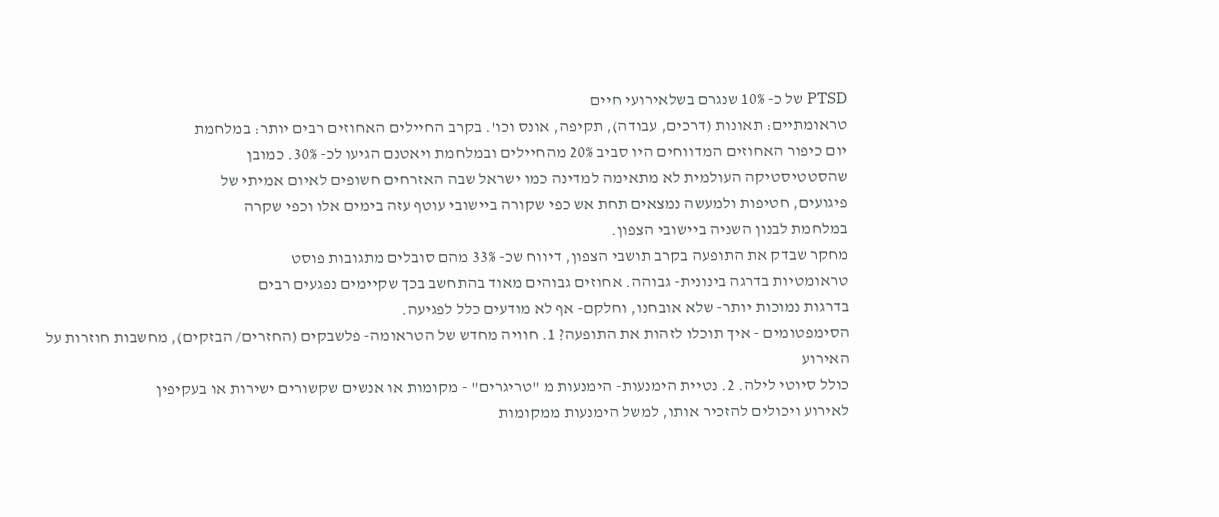PTSD של כ- 10% שנגרם בשלאירועי חיים
טראומתיים: תאונות (דרכים, עבודה), תקיפה, אונס וכו'. בקרב החיילים האחוזים רבים יותר: במלחמת
יום כיפור האחוזים המדווחים היו סביב 20% מהחיילים ובמלחמת ויאטנם הגיעו לכ- 30%. כמובן
שהסטטיסטיקה העולמית לא מתאימה למדינה כמו ישראל שבה האזרחים חשופים לאיום אמיתי של
פיגועים, חטיפות ולמעשה נמצאים תחת אש כפי שקורה ביישובי עוטף עזה בימים אלו וכפי שקרה
במלחמת לבנון השניה ביישובי הצפון.
מחקר שבדק את התופעה בקרב תושבי הצפון, דיווח שכ- 33% מהם סובלים מתגובות פוסט
טראומטיות בדרגה בינונית- גבוהה. אחוזים גבוהים מאוד בהתחשב בכך שקיימים נפגעים רבים
בדרגות נמוכות יותר- שלא אובחנו, וחלקם- אף לא מודעים כלל לפגיעה.
הסימפטומים - איך תוכלו לזהות את התופעה? 1. חוויה מחדש של הטראומה- פלשבקים (החזרים/ הבזקים), מחשבות חוזרות על האירוע
כולל סיוטי לילה. 2. נטיית הימנעות- הימנעות מ "טריגרים" - מקומות או אנשים שקשורים ישירות או בעקיפין
לאירוע ויכולים להזכיר אותו, למשל הימנעות ממקומות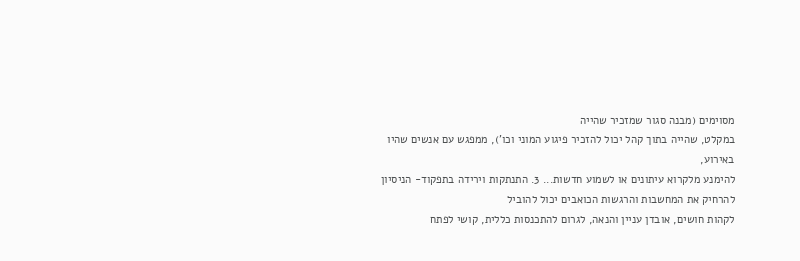מסוימים (מבנה סגור שמזכיר שהייה
במקלט, שהייה בתוך קהל יכול להזכיר פיגוע המוני וכו'), ממפגש עם אנשים שהיו באירוע,
להימנע מלקרוא עיתונים או לשמוע חדשות... 3. התנתקות וירידה בתפקוד- הניסיון להרחיק את המחשבות והרגשות הכואבים יכול להוביל
לקהות חושים, אובדן עניין והנאה, לגרום להתכנסות כללית, קושי לפתח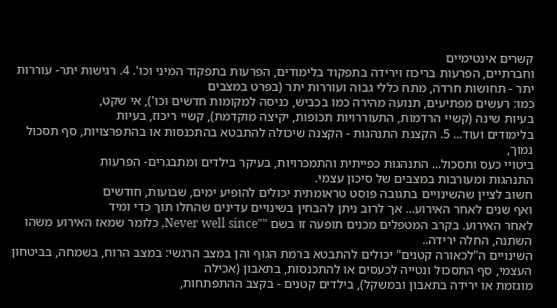קשרים אינטימיים
וחברתיים, הפרעות בריכוז וירידה בתפקוד בלימודים, הפרעות בתפקוד המיני וכו'. 4. רגישות יתר- עוררות יתר - תחושות חרדה, מתח כללי גבוה ועוררות יתר (בפרט במצבים
כמו: רעשים מפתיעים, תנועה מהירה כמו בכביש, כניסה למקומות חדשים וכו'), אי שקט,
בעיות שינה (קשיי הרדמות, התעוררויות תכופות, יקיצה מוקדמת), קשיי ריכוז, בעיות
בלימודים ועוד... 5. הקצנת התנהגות - הקצנה שיכולה להתבטא בהתכנסות או בהתפרצויות, סף תסכול נמוך,
ביטויי כעס ותסכול... התנהגות כפייתית והתמכרויות, בעיקר בילדים ומתבגרים- הפרעות
התנהגות ומעורבות במצבים של סיכון עצמי.
חשוב לציין שהשינויים בתגובה פוסט טראומתית יכולים להופיע ימים, שבועות, חודשים
ואף שנים לאחר האירוע... אך לרוב ניתן להבחין בשינויים עדינים שהחלו תוך כדי ומיד
לאחר האירוע. בקרב המטפלים מכנים תופעה זו בשם ""Never well since, כלומר שמאז האירוע משהו
השתנה, החלה ירידה..
השינויים ה"לכאורה קטנים" יכולים להתבטא ברמת הגוף והן במצב הרגשי: במצב הרוח, בשמחה, בביטחון העצמי, סף התסכול ונטייה לכעסים או להתכנסות, בתאבון (אכילה
מוגזמת או ירידה בתאבון ובמשקל), בילדים קטנים - בקצב ההתפתחות,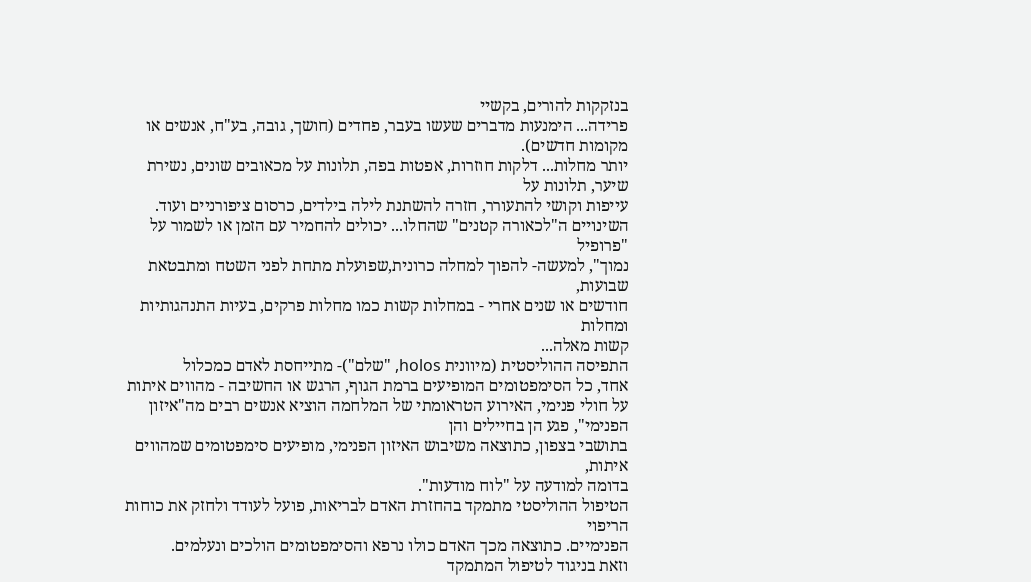בנזקקות להורים, בקשיי
פרידה... הימנעות מדברים שעשו בעבר, פחדים (חושך, גובה, בע"ח, אנשים או מקומות חדשים).
יותר מחלות... דלקות חוזרות, אפטות בפה, תלונות על מכאובים שונים, נשירת שיער, תלונות על
עייפות וקושי להתעורר, חזרה להשתנת לילה בילדים, כרסום ציפורניים ועוד.
השינויים ה"לכאורה קטנים" שהחלו... יכולים להחמיר עם הזמן או לשמור על "פרופיל
נמוך", למעשה- להפוך למחלה כרונית,שפועלת מתחת לפני השטח ומתבטאת שבועות,
חודשים או שנים אחרי - במחלות קשות כמו מחלות פרקים, בעיות התנהגותיות ומחלות
קשות מאלה...
התפיסה ההוליסטית (מיוונית holos, "שלם")- מתייחסת לאדם כמכלול
אחד, כל הסימפטומים המופיעים ברמת הגוף, הרגש או החשיבה - מהווים איתות על חולי פנימי, האירוע הטראומתי של המלחמה הוציא אנשים רבים מה"איזון הפנימי", פגע הן בחיילים והן
בתושבי בצפון, כתוצאה משיבוש האיזון הפנימי, מופיעים סימפטומים שמהווים איתות,
בדומה למודעה על "לוח מודעות".
הטיפול ההוליסטי מתמקד בהחזרת האדם לבריאות, פועל לעודד ולחזק את כוחות הריפוי
הפנימיים. כתוצאה מכך האדם כולו נרפא והסימפטומים הולכים ונעלמים.
וזאת בניגוד לטיפול המתמקד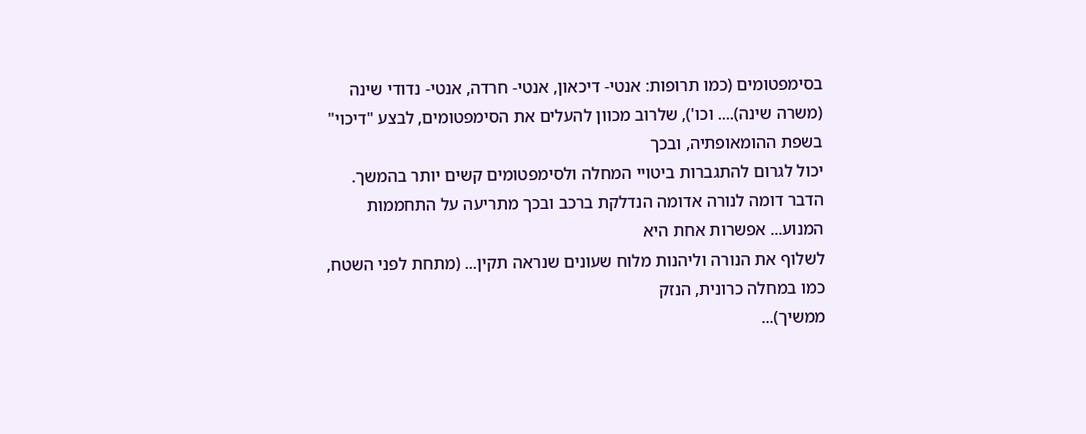בסימפטומים (כמו תרופות: אנטי- דיכאון, אנטי- חרדה, אנטי- נדודי שינה
(משרה שינה).... וכו'), שלרוב מכוון להעלים את הסימפטומים, לבצע "דיכוי" בשפת ההומאופתיה, ובכך
יכול לגרום להתגברות ביטויי המחלה ולסימפטומים קשים יותר בהמשך. הדבר דומה לנורה אדומה הנדלקת ברכב ובכך מתריעה על התחממות המנוע... אפשרות אחת היא
לשלוף את הנורה וליהנות מלוח שעונים שנראה תקין... (מתחת לפני השטח, כמו במחלה כרונית, הנזק
ממשיך)...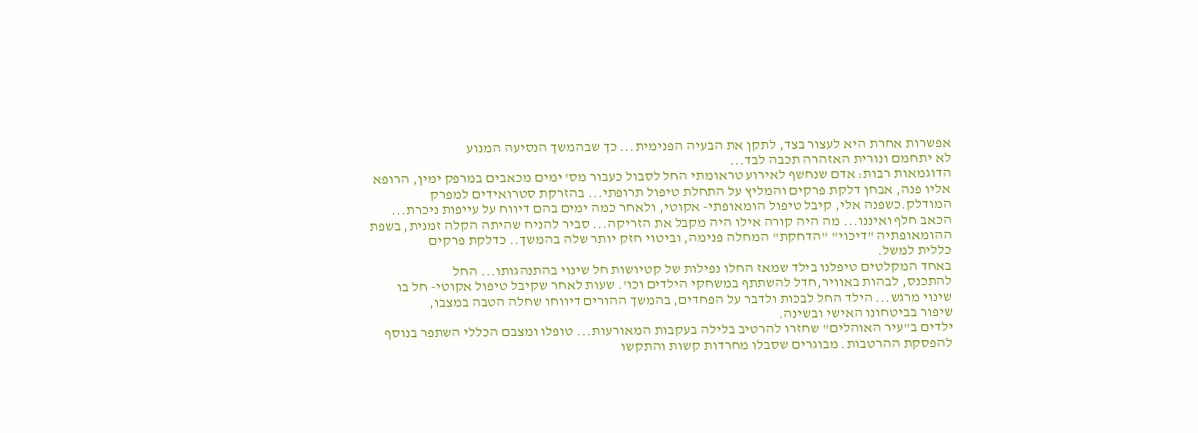אפשרות אחרת היא לעצור בצד, לתקן את הבעיה הפנימית... כך שבהמשך הנסיעה המנוע
לא יתחמם ונורית האזהרה תכבה לבד...
הדוגמאות רבות: אדם שנחשף לאירוע טראומתי החל לסבול כעבור מס' ימים מכאבים במרפק ימין, הרופא
אליו פנה, אבחן דלקת פרקים והמליץ על התחלת טיפול תרופתי... בהזרקת סטרואידים למפרק
המודלק.כשפנה אלי, קיבל טיפול הומאופתי- אקוטי, ולאחר כמה ימים בהם דיווח על עייפות ניכרת...
הכאב חלף ואיננו... מה היה קורה אילו היה מקבל את הזריקה... סביר להניח שהיתה הקלה זמנית, בשפת
ההומאופתיה "דיכוי" "הדחקת" המחלה פנימה, וביטוי חזק יותר שלה בהמשך.. כדלקת פרקים
כללית למשל.
באחד המקלטים טיפלנו בילד שמאז החלו נפילות של קטיושות חל שינוי בהתנהגותו... החל
להתכנס, לבהות באוויר,חדל להשתתף במשחקי הילדים וכו'. שעות לאחר שקיבל טיפול אקוטי- חל בו
שינוי מרגש... הילד החל לבכות ולדבר על הפחדים, בהמשך ההורים דיווחו שחלה הטבה במצבו,
שיפור בביטחונו האישי ובשינה.
ילדים ב"עיר האוהלים" שחזרו להרטיב בלילה בעקבות המאורעות... טופלו ומצבם הכללי השתפר בנוסף
להפסקת ההרטבות. מבוגרים שסבלו מחרדות קשות והתקשו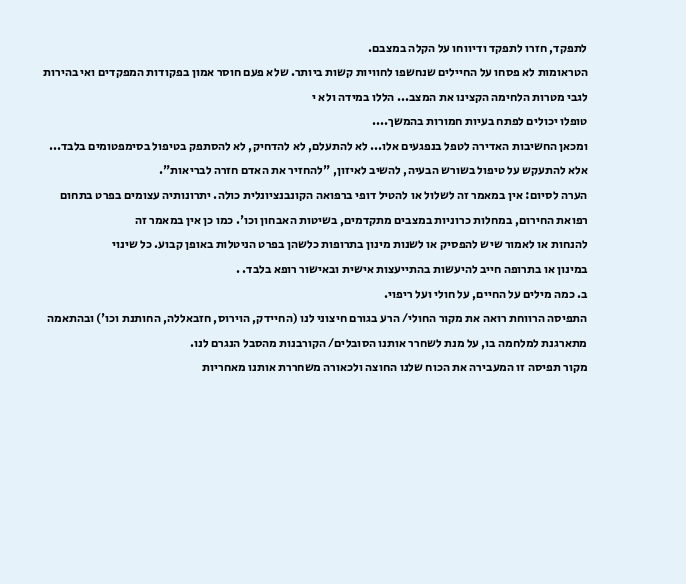לתפקד, חזרו לתפקד ודיווחו על הקלה במצבם.
הטראומות לא פסחו על החיילים שנחשפו לחוויות קשות ביותר. שלא פעם חוסר אמון בפקודות המפקדים ואי בהירות לגבי מטרות הלחימה הקצינו את המצב... הללו במידה ולא י
טופלו יכולים לפתח בעיות חמורות בהמשך....
ומכאן החשיבות האדירה לטפל בנפגעים אלו... לא להתעלם, לא להדחיק, לא להסתפק בטיפול בסימפטומים בלבד... אלא להתעקש על טיפול בשורש הבעיה, להשיב לאיזון, "להחזיר את האדם חזרה לבריאות".
הערה לסיום: אין במאמר זה לשלול או להטיל דופי ברפואה הקונבנציונלית כולה. יתרונותיה עצומים בפרט בתחום
רפואת החירום, במחלות כרוניות במצבים מתקדמים, בשיטות האבחון וכו'. כמו כן אין במאמר זה
להנחות או לאמור שיש להפסיק או לשנות מינון בתרופות כלשהן בפרט הניטלות באופן קבוע. כל שינוי
במינון או בתרופה חייב להיעשות בהתייעצות אישית ובאישור רופא בלבד. .
ב. כמה מילים על החיים, על חולי ועל ריפוי.
התפיסה הרווחת רואה את מקור החולי/ הרע בגורם חיצוני לנו (החיידק, הוירוס, חזבאללה, החותנת וכו') ובהתאמה מתארגנת למלחמה בו, על מנת לשחרר אותנו הסובלים/ הקורבנות מהסבל הנגרם לנו.
מקור תפיסה זו המעבירה את הכוח שלנו החוצה ולכאורה משחררת אותנו מאחריות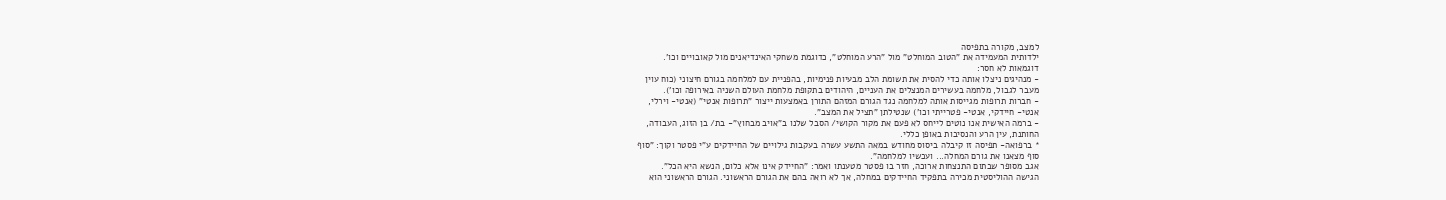למצב, מקורה בתפיסה
ילדותית המעמידה את "הטוב המוחלט" מול "הרע המוחלט", כדוגמת משחקי האינדיאנים מול קאובויים וכו'.
דוגמאות לא חסר:
- מנהיגים ניצלו אותה כדי להסית את תשומת הלב מבעיות פנימיות, בהפניית עם למלחמה בגורם חיצוני (כוח עוין
מעבר לגבול, מלחמה בעשירים המנצלים את העניים, היהודים בתקופת מלחמת העולם השניה באירופה וכו').
- חברות תרופות מגייסות אותה למלחמה נגד הגורם המזהם התורן באמצעות ייצור "תרופות אנטי" (אנטי- וירלי,
אנטי- חיידקי, אנטי- פטרייתי וכו') שנטילתן "תציל את המצב".
- ברמה האישית אנו נוטים לייחס לא פעם את מקור הקושי/ הסבל שלנו ב"אויב מבחוץ"- בת/ בן הזוג, העבודה,
החותנת, עין הרע והנסיבות באופן כללי.
* ברפואה- תפיסה זו קיבלה ביסוס מחודש במאה התשע עשרה בעקבות גילויים של החיידקים ע"י פסטר וקוך: "סוף
סוף מצאנו את גורם המחלה... ועכשיו למלחמה".
אגב מסופר שבתום התנצחות ארוכה, חזר בו פסטר מטענתו ואמר: "החיידק אינו אלא כלום, הנשא היא הכל".
הגישה ההוליסטית מכירה בתפקיד החיידקים במחלה, אך לא רואה בהם את הגורם הראשוני. הגורם הראשוני הוא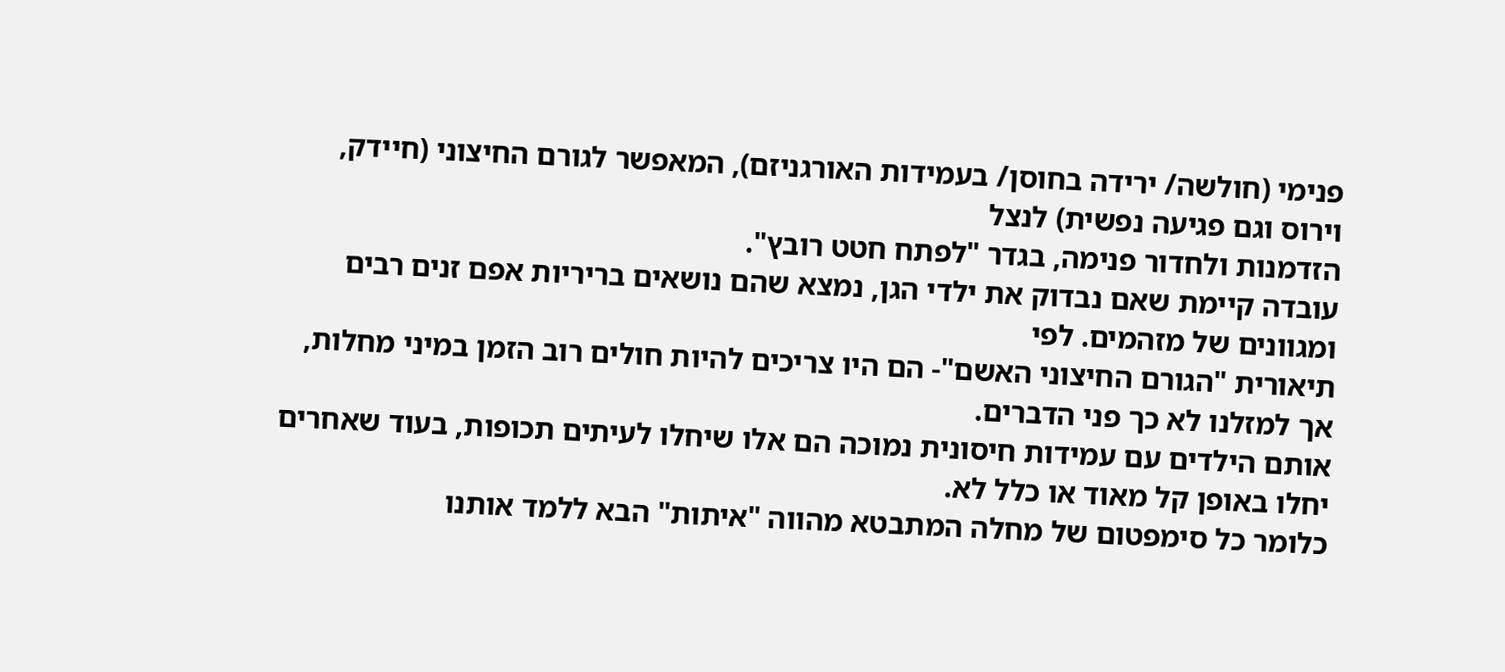פנימי (חולשה/ ירידה בחוסן/ בעמידות האורגניזם), המאפשר לגורם החיצוני (חיידק, וירוס וגם פגיעה נפשית) לנצל
הזדמנות ולחדור פנימה, בגדר "לפתח חטט רובץ".
עובדה קיימת שאם נבדוק את ילדי הגן, נמצא שהם נושאים בריריות אפם זנים רבים ומגוונים של מזהמים. לפי
תיאורית "הגורם החיצוני האשם"- הם היו צריכים להיות חולים רוב הזמן במיני מחלות, אך למזלנו לא כך פני הדברים.
אותם הילדים עם עמידות חיסונית נמוכה הם אלו שיחלו לעיתים תכופות, בעוד שאחרים יחלו באופן קל מאוד או כלל לא.
כלומר כל סימפטום של מחלה המתבטא מהווה "איתות" הבא ללמד אותנו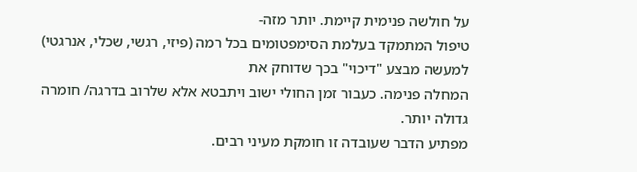על חולשה פנימית קיימת. יותר מזה-
טיפול המתמקד בעלמת הסימפטומים בכל רמה (פיזי, רגשי, שכלי, אנרגטי) למעשה מבצע "דיכוי" בכך שדוחק את
המחלה פנימה. כעבור זמן החולי ישוב ויתבטא אלא שלרוב בדרגה/ חומרה גדולה יותר.
מפתיע הדבר שעובדה זו חומקת מעיני רבים.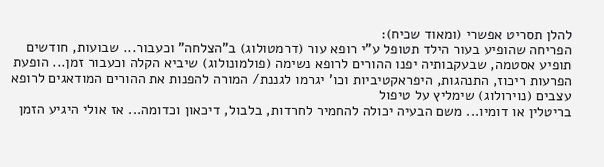להלן תסריט אפשרי (ומאוד שכיח):
הפריחה שהופיע בעור הילד תטופל ע"י רופא עור (דרמטולוג) ב"הצלחה" וכעבור... שבועות, חודשים תופיע אסטמה, שבעקבותיה יפנו ההורים לרופא נשימה (פולמונולוג) שיביא הקלה וכעבור זמן... הופעת הפרעות ריכוז, התנהגות, היפראקטיביות וכו' יגרמו לגננת/ המורה להפנות את ההורים המודאגים לרופא עצבים (נוירולוג) שימליץ על טיפול
בריטלין או דומיו... משם הבעיה יכולה להחמיר לחרדות, בלבול, דיכאון וכדומה... אז אולי היגיע הזמן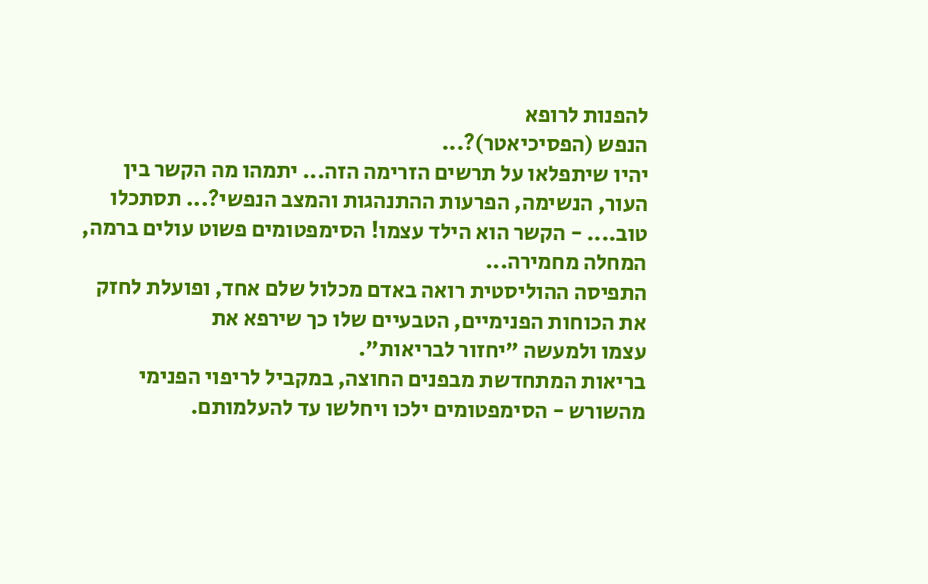להפנות לרופא
הנפש (הפסיכיאטר)?...
יהיו שיתפלאו על תרשים הזרימה הזה... יתמהו מה הקשר בין העור, הנשימה, הפרעות ההתנהגות והמצב הנפשי?... תסתכלו טוב.... - הקשר הוא הילד עצמו! הסימפטומים פשוט עולים ברמה, המחלה מחמירה...
התפיסה ההוליסטית רואה באדם מכלול שלם אחד, ופועלת לחזק את הכוחות הפנימיים, הטבעיים שלו כך שירפא את
עצמו ולמעשה "יחזור לבריאות".
בריאות המתחדשת מבפנים החוצה, במקביל לריפוי הפנימי מהשורש - הסימפטומים ילכו ויחלשו עד להעלמותם.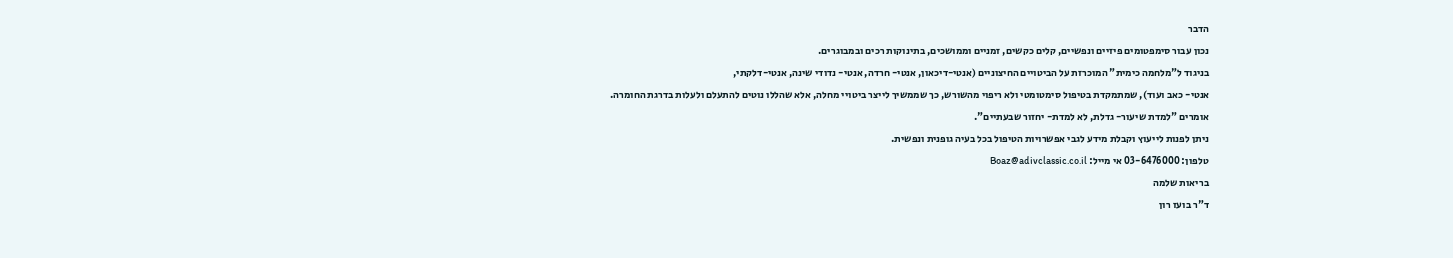הדבר
נכון עבור סימפטומים פיזיים ונפשיים, קלים כקשים, זמניים וממושכים, בתינוקות רכים ובמבוגרים.
בניגוד ל"מלחמה כימית" המוכרזת על הביטויים החיצוניים (אנטי-דיכאון, אנטי- חרדה, אנטי- נדודי שינה, אנטי-דלקתי,
אנטי- כאב ועוד), שמתמקדת בטיפול סימטומטי ולא ריפוי מהשורש, כך שממשיך לייצר ביטויי מחלה, אלא שהללו נוטים להתעלם ולעלות בדרגת החומרה.
אומרים "למדת שיעור- גדלת, לא למדת- יחזור שבעתיים".
ניתן לפנות לייעוץ וקבלת מידע לגבי אפשרויות הטיפול בכל בעיה גופנית ונפשית.
טלפון: 03-6476000 אי מייל: Boaz@adivclassic.co.il
בריאות שלמה
ד"ר בועז רון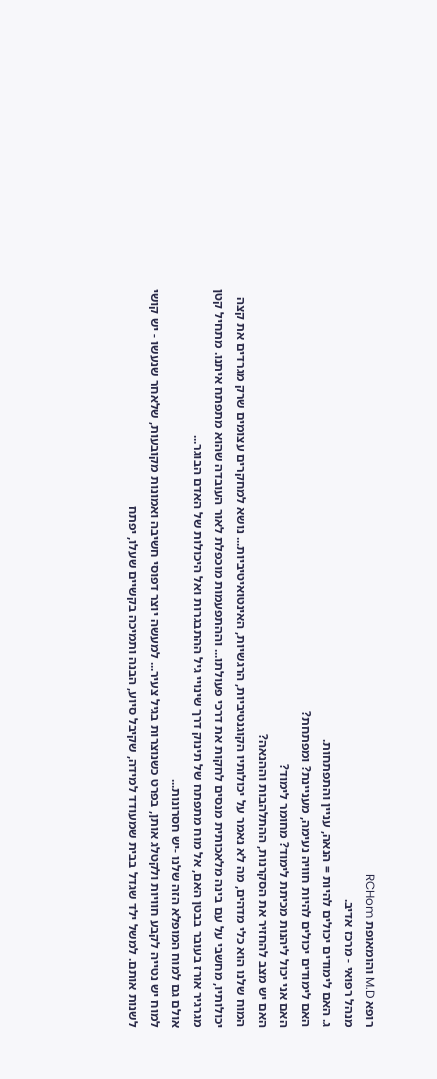רופא M.D והומאופת RCHom
מנהל רפואי - מרכז אדיב.
ג. האם לימודים יכולים להיות = הנאה, עניין והתפתחות.
האם לימודים יכולים להיות חוויה נעימה, מעניינת? ומפתחת?
האם אני יכול ליהנות מכיתת לימוד? מחומר לימוד?
האם יש מצב להחזיר את הסקרנות, ההתלהבות וההנאה?
המוח שלנו הוא כלי מדהים, מה לא נאמר על יכולותיו הקוגנטיביות, הרגשיות, האינטואיטיביות... נושא למחקרים עצומים שרק מגרדים את קצה יכולותיו, מחשבי על עם בינה מלאכותית מנסים לחקות את דרכי פעולתו... וההתפעמות מוכפלת לאור העובדה שהוא מתפתח איתנו. מתחיל קטן מגרגיר אורז בעובר בבטן האם, אל מוח מתפתח של תינוק דרך שינויי גיל ההתבגרות ואל היכולות של האדם הבוגר...
אולם גם למוח המופלא הזה שלנו -יש חסרונות...
למוח יש נטייה לקבע חוויות ולקטלג אותן, בפרט כשנוצרות בגיל צעיר... למעשה יוצר דפוסי חשיבה ואמונות מקובעות, שלאחר שנעשו - יש קושי לשנות אותם. למשל ילד שגדל בבית שמעודד למידה, שקיבל סיוע, הבנה ותמיכה בקשיים שעלו, יפתח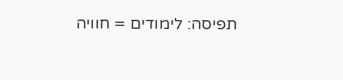תפיסה: לימודים = חוויה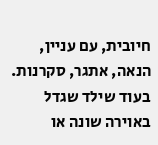חיובית, עם עניין, הנאה, אתגר, סקרנות.
בעוד שילד שגדל באוירה שונה או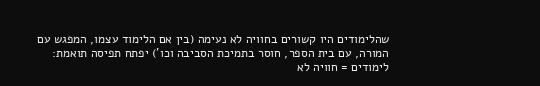שהלימודים היו קשורים בחוויה לא נעימה (בין אם הלימוד עצמו, המפגש עם המורה, עם בית הספר, חוסר בתמיכת הסביבה וכו') יפתח תפיסה תואמת:
לימודים = חוויה לא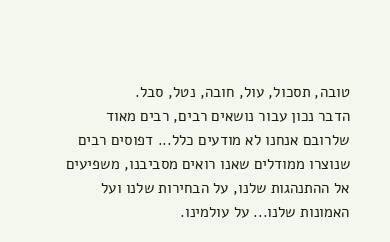טובה, תסכול, עול, חובה, נטל, סבל.
הדבר נכון עבור נושאים רבים, רבים מאוד שלרובם אנחנו לא מודעים כלל... דפוסים רבים שנוצרו ממודלים שאנו רואים מסביבנו, משפיעים אל ההתנהגות שלנו, על הבחירות שלנו ועל האמונות שלנו... על עולמינו.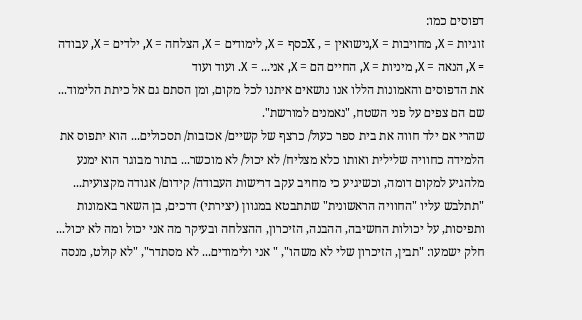דפוסים כמו:
זוגיות = X, מחויבות = X,נישואין = , Xכסף = X, לימודים = X, הצלחה = X, ילדים = X, עבודה = X, הנאה = X, מיניות = X, החיים הם = X, אני... = X. ועוד ועוד
את הדפוסים והאמונות הללו אנו נושאים איתנו לכל מקום, ומן הסתם גם אל כיתת הלימוד... שם הם צפים על פני השטח, "נאמנים למורשת".
שהרי אם ילד חווה את בית ספר כעול/ כרצף של קשיים/ אכזבות/ תסכולים... הוא יתפוס את הלמידה כחוויה שלילית ואותו כלא מצליח/ לא יכול/ לא מוכשר... בתור מבוגר הוא ימנע מלהגיע למקום דומה, וכשיגיע כי מחויב עקב דרישות העבודה/ קידום/ אגודה מקצועית... "תתלבש עליו "החוויה הראשונית" שתתבטא במגוון (יצירתי) דרכים, בן השאר באמונות ותפיסות, על יכולות החשיבה, ההבנה, הזיכרון, ההצלחה ובעיקר מה אני יכול ומה לא יכול... חלק ישמעו: "תבין, הזיכרון שלי לא משהו", " אני ולימודים... לא מסתדר", "לא קולט, מנסה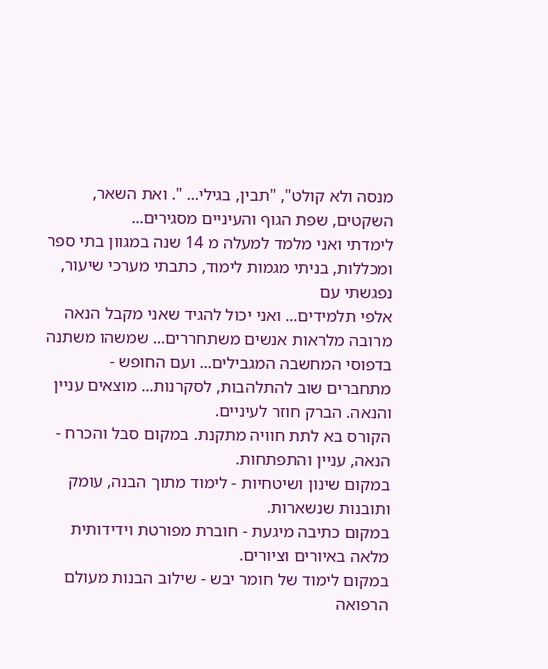מנסה ולא קולט", "תבין, בגילי... ". ואת השאר, השקטים, שפת הגוף והעיניים מסגירים...
לימדתי ואני מלמד למעלה מ 14 שנה במגוון בתי ספר ומכללות, בניתי מגמות לימוד, כתבתי מערכי שיעור, נפגשתי עם
אלפי תלמידים... ואני יכול להגיד שאני מקבל הנאה מרובה מלראות אנשים משתחררים... שמשהו משתנה בדפוסי המחשבה המגבילים... ועם החופש - מתחברים שוב להתלהבות, לסקרנות... מוצאים עניין והנאה. הברק חוזר לעיניים.
הקורס בא לתת חוויה מתקנת. במקום סבל והכרח - הנאה, עניין והתפתחות.
במקום שינון ושיטחיות - לימוד מתוך הבנה, עומק ותובנות שנשארות.
במקום כתיבה מיגעת - חוברת מפורטת וידידותית מלאה באיורים וציורים.
במקום לימוד של חומר יבש - שילוב הבנות מעולם הרפואה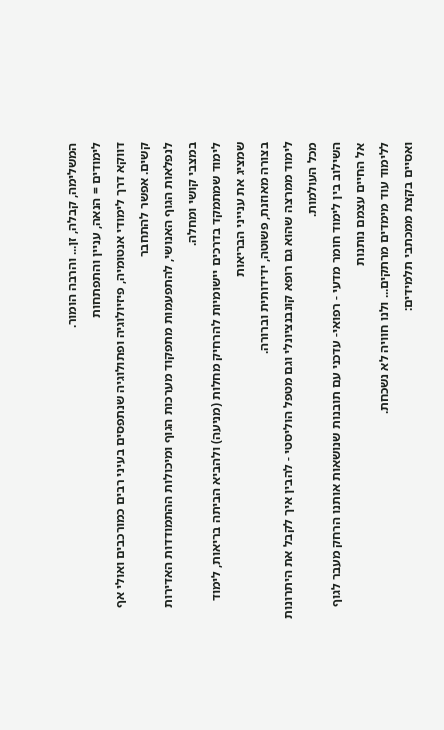המשלימה, קבלה, זן... והרבה הומור.
לימודים = הנאה, עניין והתפתחות
דווקא דרך לימודי אנטומיה, פיזיולוגיה ופתולוגיה שנתפסים בעיני רבים כמורכבים ואולי אף קשים. אפשר להתחבר
לנפלאות הגוף האנושי, להתפעמות מתפקוד מערכות הגוף ומיכולות ההתמודדות האדירות במצבי קושי ומחלה.
לימוד שמתמקד בדרכים יישומיות להרחיק מחלות (מניעה) ולהביא הביתה בריאות, לימוד שמציג את ענייני הבריאות
בצורה מאוזנת, פשוטה, ידידותית וברורה.
לימוד ממרצה שהוא גם רופא קונבנציונלי וגם מטפל הוליסטי - להבין איך לקבל את היתרונות מכל העולמות.
השילוב בין לימוד חומר מדעי - רפואי- עדכני עם תובנות שנושאות אותנו הרחק מעבר לגוף אל החיים עצמם נותנות
ללימוד עוד מימדים מרתקים... ולנו חוויה לא נשכחת.
ואסיים בקצת ממכתבי תלמידים: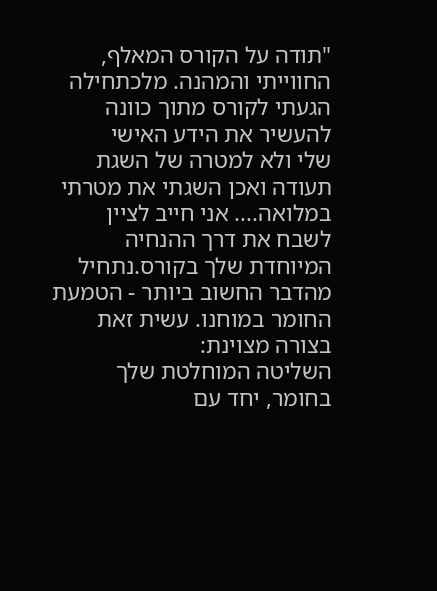"תודה על הקורס המאלף, החווייתי והמהנה. מלכתחילה הגעתי לקורס מתוך כוונה להעשיר את הידע האישי
שלי ולא למטרה של השגת תעודה ואכן השגתי את מטרתי במלואה.... אני חייב לציין לשבח את דרך ההנחיה
המיוחדת שלך בקורס.נתחיל מהדבר החשוב ביותר - הטמעת החומר במוחנו. עשית זאת בצורה מצוינת:
השליטה המוחלטת שלך בחומר, יחד עם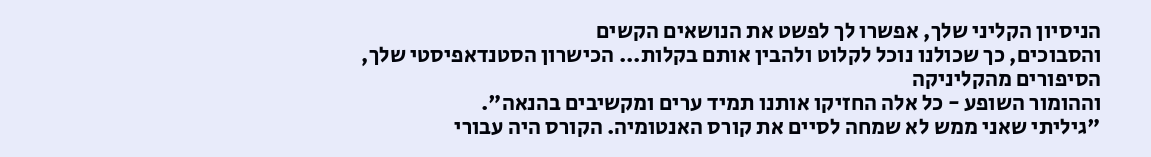הניסיון הקליני שלך, אפשרו לך לפשט את הנושאים הקשים
והסבוכים, כך שכולנו נוכל לקלוט ולהבין אותם בקלות... הכישרון הסטנדאפיסטי שלך, הסיפורים מהקליניקה
וההומור השופע - כל אלה החזיקו אותנו תמיד ערים ומקשיבים בהנאה".
"גיליתי שאני ממש לא שמחה לסיים את קורס האנטומיה. הקורס היה עבורי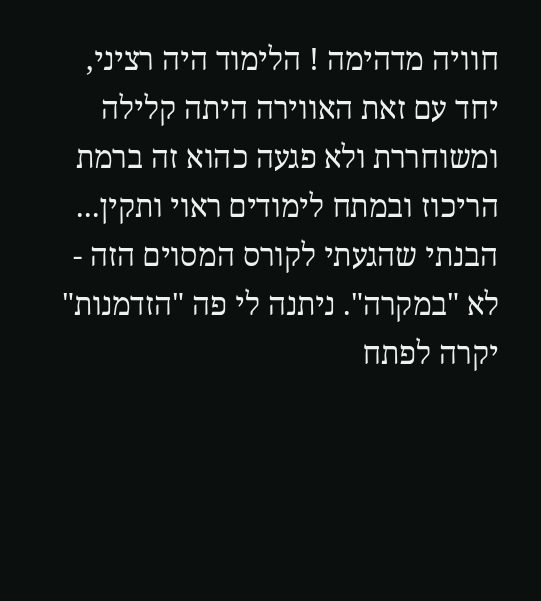חוויה מדהימה ! הלימוד היה רציני,
יחד עם זאת האווירה היתה קלילה ומשוחררת ולא פגעה כהוא זה ברמת הריכוז ובמתח לימודים ראוי ותקין...
הבנתי שהגעתי לקורס המסוים הזה - לא "במקרה". ניתנה לי פה "הזדמנות" יקרה לפתח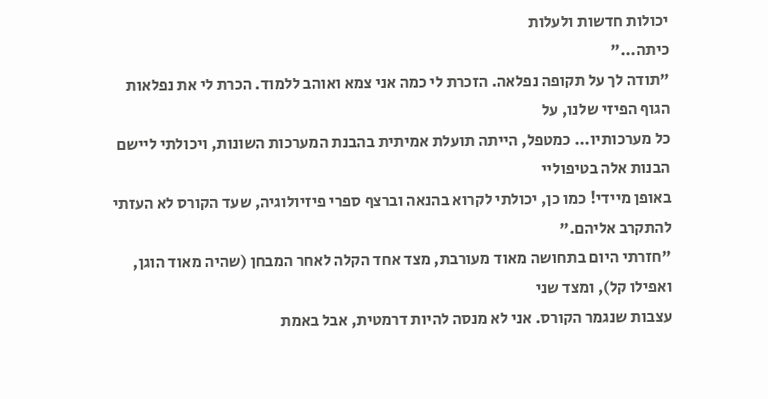יכולות חדשות ולעלות
כיתה..."
"תודה לך על תקופה נפלאה. הזכרת לי כמה אני צמא ואוהב ללמוד. הכרת לי את נפלאות הגוף הפיזי שלנו, על
כל מערכותיו... כמטפל, הייתה תועלת אמיתית בהבנת המערכות השונות, ויכולתי ליישם הבנות אלה בטיפוליי
באופן מיידי! כמו כן, יכולתי לקרוא בהנאה וברצף ספרי פיזיולוגיה, שעד הקורס לא העזתי להתקרב אליהם."
"חזרתי היום בתחושה מאוד מעורבת, מצד אחד הקלה לאחר המבחן (שהיה מאוד הוגן, ואפילו קל), ומצד שני
עצבות שנגמר הקורס. אני לא מנסה להיות דרמטית, אבל באמת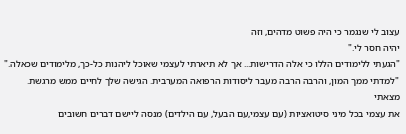עצוב לי שנגמר כי היה פשוט מדהים, וזה
יהיה חסר לי."
"הגעתי ללימודים הללו כי אלה הדרישות... אך לא תיארתי לעצמי שאוכל ליהנות כל-כך, מלימודים שכאלה."
"למדתי ממך המון, והרבה הרבה מעבר ליסודות הרפואה המערבית. הגישה שלך לחיים ממש מרגשת. מצאתי
את עצמי בכל מיני סיטואציות (עם עצמי,עם הבעל, עם הילדים) מנסה ליישם דברים חשובים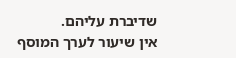שדיברת עליהם.
אין שיעור לערך המוסף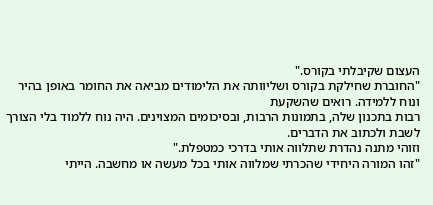העצום שקיבלתי בקורס."
"החוברת שחילקת בקורס ושליוותה את הלימודים מביאה את החומר באופן בהיר ונוח ללמידה. רואים שהשקעת
רבות בתכנון שלה, בתמונות הרבות, ובסיכומים המצוינים. היה נוח ללמוד בלי הצורך לשבת ולכתוב את הדברים.
וזוהי מתנה נהדרת שתלווה אותי בדרכי כמטפלת."
"זהו המורה היחידי שהכרתי שמלווה אותי בכל מעשה או מחשבה. הייתי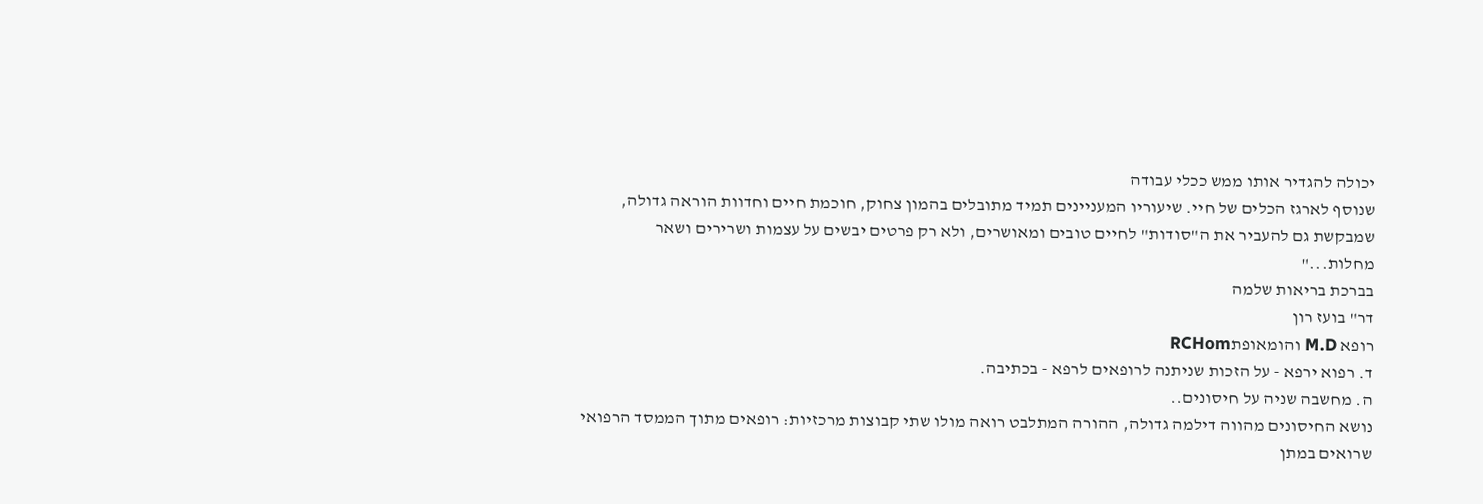יכולה להגדיר אותו ממש ככלי עבודה
שנוסף לארגז הכלים של חיי. שיעוריו המעניינים תמיד מתובלים בהמון צחוק, חוכמת חיים וחדוות הוראה גדולה,
שמבקשת גם להעביר את ה"סודות" לחיים טובים ומאושרים, ולא רק פרטים יבשים על עצמות ושרירים ושאר
מחלות..."
בברכת בריאות שלמה
דר" בועז רון
רופא M.D והומאופתRCHom
ד. רפוא ירפא - על הזכות שניתנה לרופאים לרפא - בכתיבה.
ה. מחשבה שניה על חיסונים..
נושא החיסונים מהווה דילמה גדולה, ההורה המתלבט רואה מולו שתי קבוצות מרכזיות: רופאים מתוך הממסד הרפואי שרואים במתן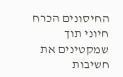החיסונים הכרח חיוני תוך שמקטינים את חשיבות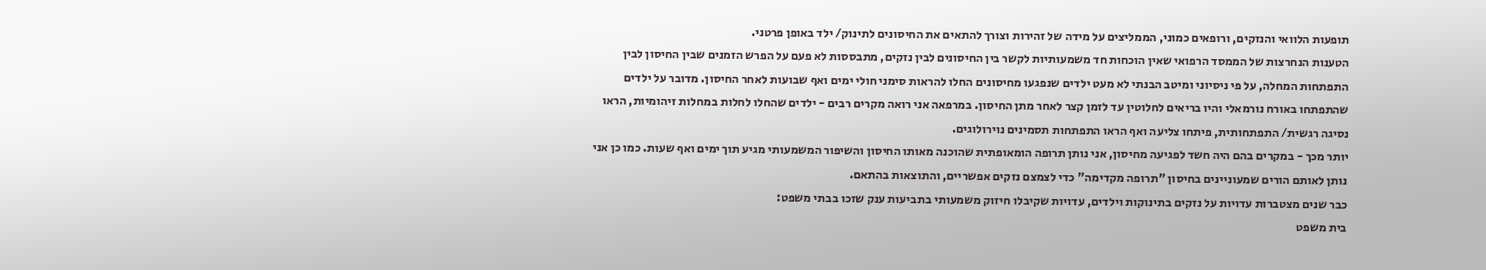תופעות הלוואי והנזקים, ורופאים כמוני, הממליצים על מידה של זהירות וצורך להתאים את החיסונים לתינוק/ ילד באופן פרטני.
הטענות הנחרצות של הממסד הרפואי שאין הוכחות חד משמעותיות לקשר בין החיסונים לבין נזקים, מתבססות לא פעם על הפרש הזמנים שבין החיסון לבין התפתחות המחלה, על פי ניסיוני ומיטב הבנתי לא מעט ילדים שנפגעו מחיסונים החלו להראות סימני חולי ימים ואף שבועות לאחר החיסון. מדובר על ילדים שהתפתחו באורח נורמאלי והיו בריאים לחלוטין עד לזמן קצר לאחר מתן החיסון. במרפאה אני רואה מקרים רבים - ילדים שהחלו לחלות במחלות זיהומיות, הראו נסיגה רגשית/ התפתחותית, פיתחו צליעה ואף הראו התפתחות תסמינים נוירולוגים.
יותר מכך - במקרים בהם היה חשד לפגיעה מחיסון, אני נותן תרופה הומאופתית שהוכנה מאותו החיסון והשיפור המשמעותי מגיע תוך ימים ואף שעות. כמו כן אני נותן לאותם הורים שמעוניינים בחיסון "תרופה מקדימה" כדי לצמצם נזקים אפשריים, והתוצאות בהתאם.
כבר שנים מצטברות עדויות על נזקים בתינוקות וילדים, עדויות שקיבלו חיזוק משמעותי בתביעות ענק שזכו בבתי משפט:
בית משפט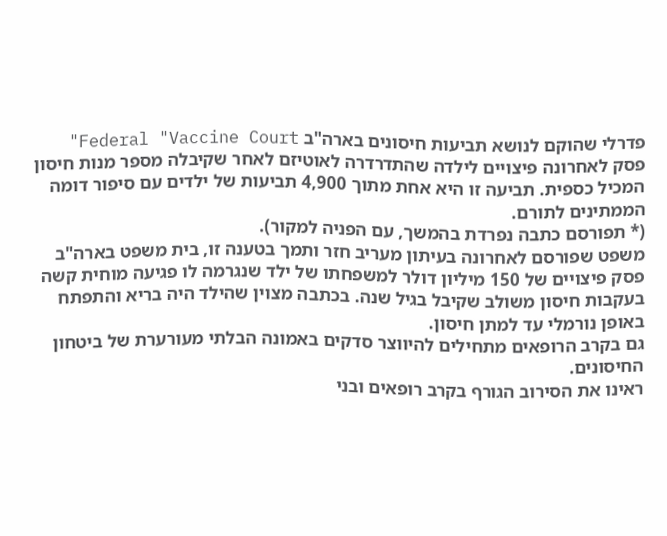פדרלי שהוקם לנושא תביעות חיסונים בארה"ב Federal "Vaccine Court" פסק לאחרונה פיצויים לילדה שהתדרדרה לאוטיזם לאחר שקיבלה מספר מנות חיסון המכיל כספית. תביעה זו היא אחת מתוך 4,900 תביעות של ילדים עם סיפור דומה הממתינים לתורם.
(* תפורסם כתבה נפרדת בהמשך, עם הפניה למקור).
משפט שפורסם לאחרונה בעיתון מעריב חזר ותמך בטענה זו, בית משפט בארה"ב פסק פיצויים של 150 מיליון דולר למשפחתו של ילד שנגרמה לו פגיעה מוחית קשה בעקבות חיסון משולב שקיבל בגיל שנה. בכתבה מצוין שהילד היה בריא והתפתח באופן נורמלי עד למתן חיסון.
גם בקרב הרופאים מתחילים להיווצר סדקים באמונה הבלתי מעורערת של ביטחון החיסונים.
ראינו את הסירוב הגורף בקרב רופאים ובני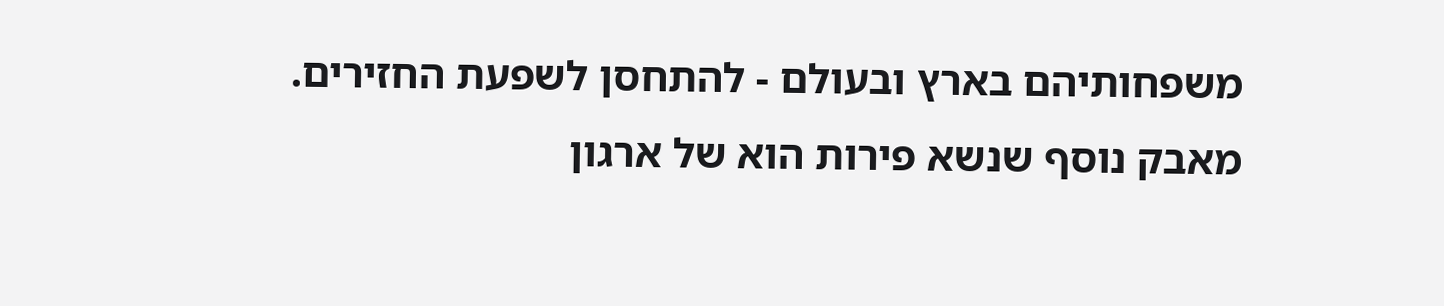משפחותיהם בארץ ובעולם - להתחסן לשפעת החזירים.
מאבק נוסף שנשא פירות הוא של ארגון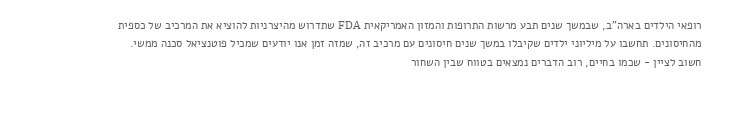רופאי הילדים בארה"ב, שבמשך שנים תבע מרשות התרופות והמזון האמריקאית FDA שתדרוש מהיצרניות להוציא את המרכיב של כספית מהחיסונים. תחשבו על מיליוני ילדים שקיבלו במשך שנים חיסונים עם מרכיב זה, שמזה זמן אנו יודעים שמכיל פוטנציאל סכנה ממשי.
חשוב לציין - שכמו בחיים, רוב הדברים נמצאים בטווח שבין השחור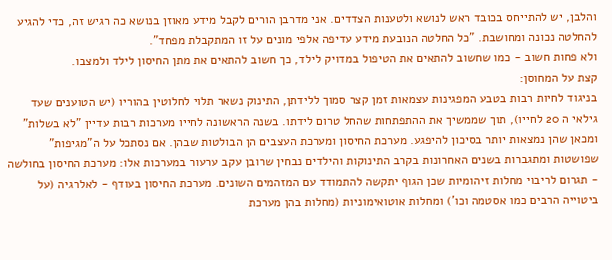והלבן, יש להתייחס בכובד ראש לנושא ולטענות הצדדים. אני מדרבן הורים לקבל מידע מאוזן בנושא כה רגיש זה, כדי להגיע להחלטה נכונה ומחושבת. "כל החלטה הנובעת מידע עדיפה אלפי מונים על זו המתקבלת מפחד".
ולא פחות חשוב - כמו שחשוב להתאים את הטיפול במדויק לילד, כך חשוב להתאים את מתן החיסון לילד ולמצבו.
קצת על המחוסן:
בניגוד לחיות רבות בטבע המפגינות עצמאות זמן קצר סמוך ללידתן, התינוק נשאר תלוי לחלוטין בהוריו (יש הטוענים שעד גילאי ה 20 לחייו), תוך שממשיך את ההתפתחות שהחל טרום לידתו. בשנה הראשונה לחייו מערכות רבות עדיין "לא בשלות" ומכאן שהן נמצאות יותר בסיכון להיפגע. מערכת החיסון ומערכת העצבים הן הבולטות שבהן. אם נסתכל על ה"מגיפות" שפושטות ומתגברות בשנים האחרונות בקרב התינוקות והילדים נבחין שרובן עקב ערעור במערכות אלו: מערכת החיסון בחולשה - תגרום לריבוי מחלות זיהומיות שכן הגוף יתקשה להתמודד עם המזהמים השונים. מערכת החיסון בעודף - לאלרגיה (על ביטוייה הרבים כמו אסטמה וכו') ומחלות אוטואימוניות (מחלות בהן מערכת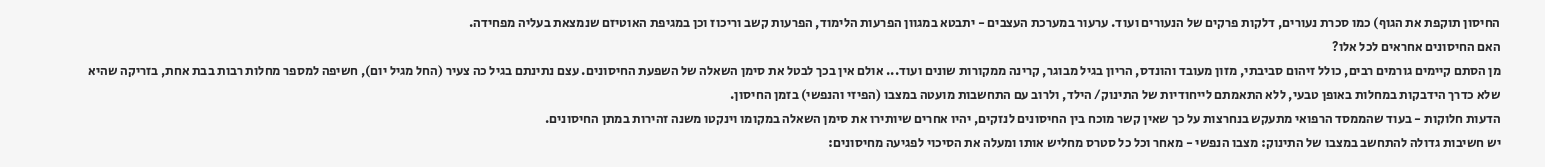החיסון תוקפת את הגוף) כמו סכרת נעורים, דלקות פרקים של הנעורים ועוד. ערעור במערכת העצבים - יתבטא במגוון הפרעות הלימוד, הפרעות קשב וריכוז וכן במגיפת האוטיזם שנמצאת בעליה מפחידה.
האם החיסונים אחראים לכל אלו?
מן הסתם קיימים גורמים רבים, כולל זיהום סביבתי, מזון מעובד והונדס, הריון בגיל מבוגר, קרינה ממקורות שונים ועוד... אולם אין בכך לבטל את סימן השאלה של השפעת החיסונים. עצם נתינתם בגיל כה צעיר (החל מגיל יום), חשיפה למספר מחלות רבות בבת אחת, בזריקה שהיא שלא כדרך הידבקות במחלות באופן טבעי, ללא התאמתם לייחודיות של התינוק/ הילד, ולרוב עם התחשבות מועטה במצבו (הפיזי והנפשי) בזמן החיסון.
הדעות חלוקות - בעוד שהממסד הרפואי מתעקש בנחרצות על כך שאין קשר מוכח בין החיסונים לנזקים, יהיו אחרים שיותירו את סימן השאלה במקומו וינקטו משנה זהירות במתן החיסונים.
יש חשיבות גדולה להתחשב במצבו של התינוק: מצבו הנפשי - מאחר וכל כל סטרס מחליש אותו ומעלה את הסיכוי לפגיעה מחיסונים: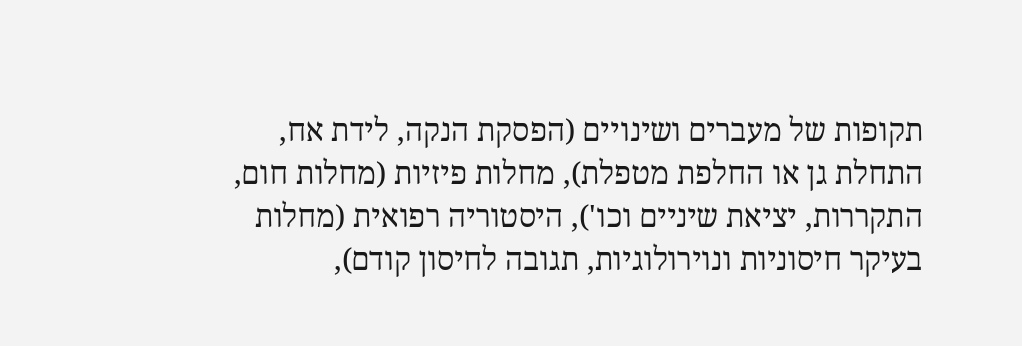תקופות של מעברים ושינויים (הפסקת הנקה, לידת אח, התחלת גן או החלפת מטפלת), מחלות פיזיות (מחלות חום, התקררות, יציאת שיניים וכו'), היסטוריה רפואית (מחלות בעיקר חיסוניות ונוירולוגיות, תגובה לחיסון קודם),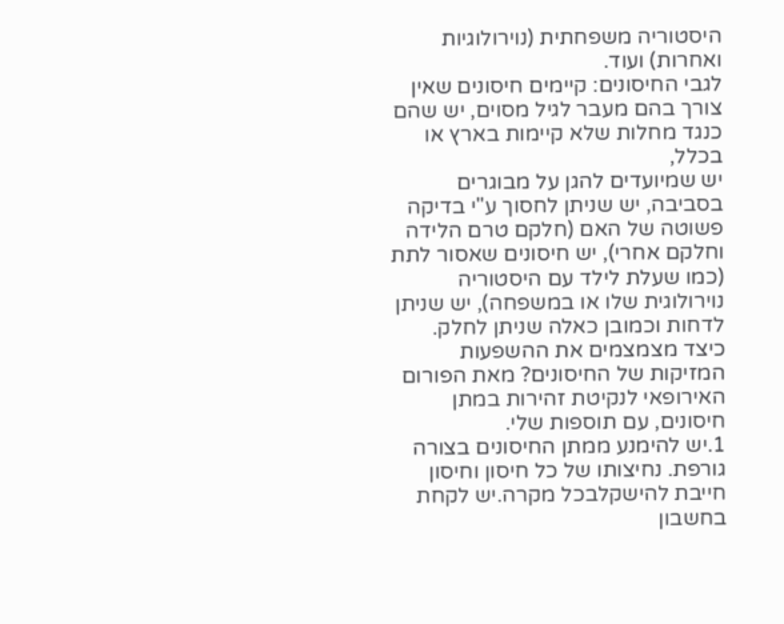היסטוריה משפחתית (נוירולוגיות ואחרות) ועוד.
לגבי החיסונים: קיימים חיסונים שאין צורך בהם מעבר לגיל מסוים, יש שהם כנגד מחלות שלא קיימות בארץ או בכלל,
יש שמיועדים להגן על מבוגרים בסביבה, יש שניתן לחסוך ע"י בדיקה פשוטה של האם (חלקם טרם הלידה וחלקם אחרי), יש חיסונים שאסור לתת (כמו שעלת לילד עם היסטוריה נוירולוגית שלו או במשפחה), יש שניתן לדחות וכמובן כאלה שניתן לחלק.
כיצד מצמצמים את ההשפעות המזיקות של החיסונים? מאת הפורום האירופאי לנקיטת זהירות במתן חיסונים, עם תוספות שלי.
1.יש להימנע ממתן החיסונים בצורה גורפת. נחיצותו של כל חיסון וחיסון חייבת להישקלבכל מקרה.יש לקחת בחשבון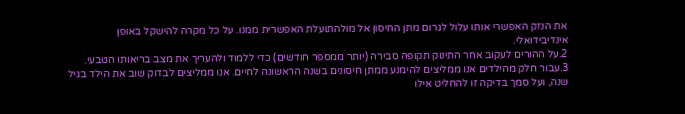את הנזק האפשרי אותו עלול לגרום מתן החיסון אל מולהתועלת האפשרית ממנו. על כל מקרה להישקל באופן אינדיבידואלי.
2.על ההורים לעקוב אחר התינוק תקופה סבירה (יותר ממספר חודשים) כדי ללמוד ולהעריך את מצב בריאותו הטבעי.
3.עבור חלק מהילדים אנו ממליצים להימנע ממתן חיסונים בשנה הראשונה לחיים. אנו ממליצים לבדוק שוב את הילד בגיל שנה, ועל סמך בדיקה זו להחליט אילו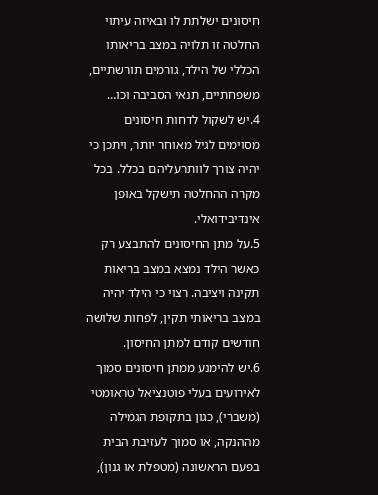חיסונים ישלתת לו ובאיזה עיתוי החלטה זו תלויה במצב בריאותו הכללי של הילד, גורמים תורשתיים, משפחתיים, תנאי הסביבה וכו…
4.יש לשקול לדחות חיסונים מסוימים לגיל מאוחר יותר, ויתכן כי יהיה צורך לוותרעליהם בכלל. בכל מקרה ההחלטה תישקל באופן אינדיבידואלי.
5.על מתן החיסונים להתבצע רק כאשר הילד נמצא במצב בריאות תקינה ויציבה. רצוי כי הילד יהיה במצב בריאותי תקין, לפחות שלושה חודשים קודם למתן החיסון.
6.יש להימנע ממתן חיסונים סמוך לאירועים בעלי פוטנציאל טראומטי (משברי), כגון בתקופת הגמילה
מההנקה, או סמוך לעזיבת הבית בפעם הראשונה (מטפלת או גנון),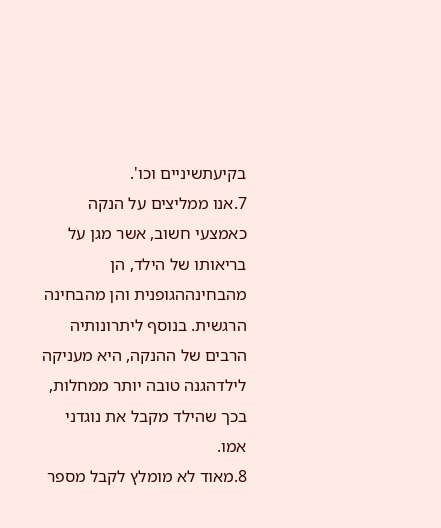בקיעתשיניים וכו'.
7.אנו ממליצים על הנקה כאמצעי חשוב, אשר מגן על בריאותו של הילד, הן מהבחינההגופנית והן מהבחינה הרגשית. בנוסף ליתרונותיה הרבים של ההנקה, היא מעניקה לילדהגנה טובה יותר ממחלות, בכך שהילד מקבל את נוגדני אמו.
8.מאוד לא מומלץ לקבל מספר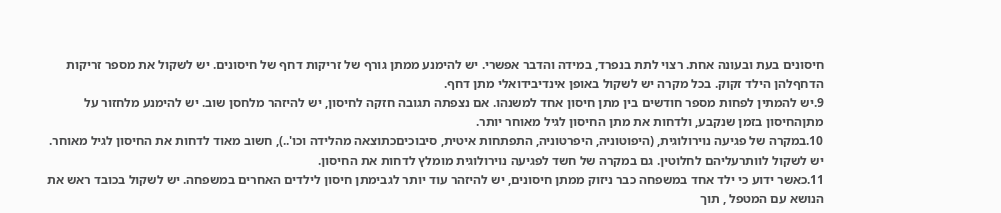חיסונים בעת ובעונה אחת. רצוי לתת בנפרד, במידה והדבר אפשרי. יש להימנע ממתן גורף של זריקות דחף של חיסונים. יש לשקול את מספר זריקות הדחףלהן הילד זקוק. בכל מקרה יש לשקול באופן אינדיבידואלי מתן דחף.
9.יש להמתין לפחות מספר חודשים בין מתן חיסון אחד למשנהו. אם נצפתה תגובה חזקה לחיסון, יש להיזהר מלחסן שוב. יש להימנע מלחזור על מתןהחיסון בזמן שנקבע, ולדחות את מתן החיסון לגיל מאוחר יותר.
10.במקרה של פגיעה נוירולוגית, (היפוטוניה, היפרטוניה, התפתחות איטית, סיבוכיםכתוצאה מהלידה וכו'..), חשוב מאוד לדחות את החיסון לגיל מאוחר. יש לשקול לוותרעליהם לחלוטין. גם במקרה של חשד לפגיעה נוירולוגית מומלץ לדחות את החיסון.
11.כאשר ידוע כי ילד אחד במשפחה כבר ניזוק ממתן חיסונים, יש להיזהר עוד יותר לגבימתן חיסון לילדים האחרים במשפחה. יש לשקול בכובד ראש את הנושא עם המטפל , תוך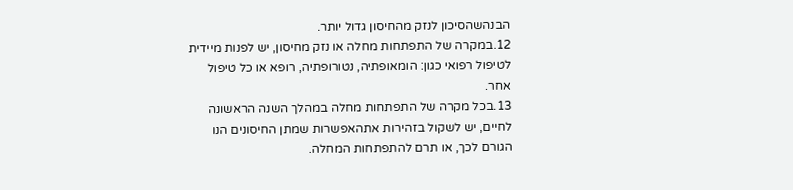הבנהשהסיכון לנזק מהחיסון גדול יותר.
12.במקרה של התפתחות מחלה או נזק מחיסון, יש לפנות מיידית לטיפול רפואי כגון: הומאופתיה, נטורופתיה, רופא או כל טיפול אחר.
13.בכל מקרה של התפתחות מחלה במהלך השנה הראשונה לחיים, יש לשקול בזהירות אתהאפשרות שמתן החיסונים הנו הגורם לכך, או תרם להתפתחות המחלה.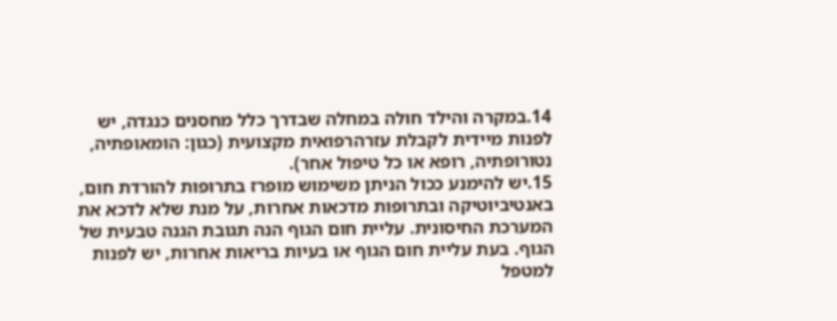14.במקרה והילד חולה במחלה שבדרך כלל מחסנים כנגדה, יש לפנות מיידית לקבלת עזרהרפואית מקצועית (כגון: הומאופתיה, נטורופתיה, רופא או כל טיפול אחר).
15.יש להימנע ככול הניתן משימוש מופרז בתרופות להורדת חום, באנטיביוטיקה ובתרופות מדכאות אחרות, על מנת שלא לדכא את המערכת החיסונית. עליית חום הגוף הנה תגובת הגנה טבעית של הגוף. בעת עליית חום הגוף או בעיות בריאות אחרות, יש לפנות למטפל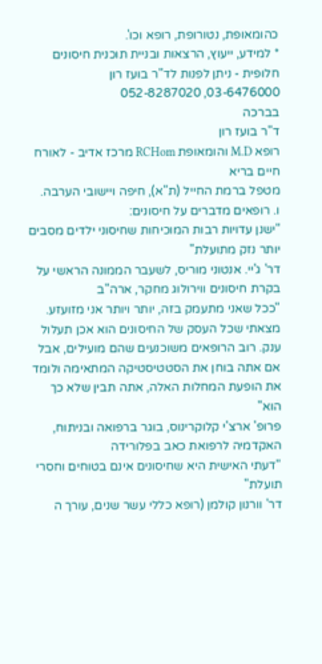כהומאופת, נטורופת, רופא וכו'.
* למידע, ייעוץ, הרצאות ובניית תוכנית חיסונים חלופית - ניתן לפנות לד"ר בועז רון
03-6476000, 052-8287020
בברכה
ד"ר בועז רון
רופא M.D והומאופת RCHom מרכז אדיב - לאורח חיים בריא
מטפל ברמת החייל (ת"א), חיפה ויישובי הערבה.
ו. רופאים מדברים על חיסונים:
"ישנן עדויות רבות המוכיחות שחיסוני ילדים מסבים יותר נזק מתועלת"
דר' ג'יי. אנטוני מוריס, לשעבר הממונה הראשי על בקרת חיסונים ווירולוג מחקר, ארה"ב
"ככל שאני מתעמק בזה, יותר ויותר אני מזועזע. מצאתי שכל העסק של החיסונים הוא אכן תעלול ענק. רוב הרופאים משוכנעים שהם מועילים, אבל אם אתה בוחן את הסטטיסטיקה המתאימה ולומד את הופעת המחלות האלה, אתה תבין שלא כך הוא"
פרופ' ארצ'י קלוקרינוס, בוגר ברפואה ובניתוח, האקדמיה לרפואת כאב בפלורידה
"דעתי האישית היא שחיסונים אינם בטוחים וחסרי תועלת"
דר' וורנון קולמן (רופא כללי עשר שנים, עורך ה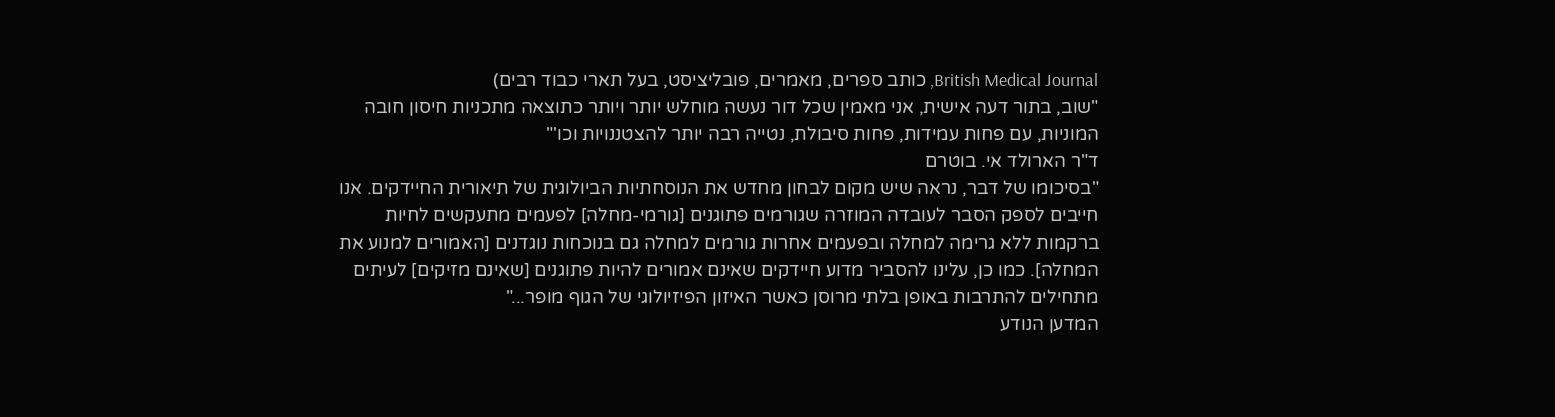British Medical Journal, כותב ספרים, מאמרים, פובליציסט, בעל תארי כבוד רבים)
"שוב, בתור דעה אישית, אני מאמין שכל דור נעשה מוחלש יותר ויותר כתוצאה מתכניות חיסון חובה המוניות, עם פחות עמידות, פחות סיבולת, נטייה רבה יותר להצטננויות וכו'"
ד"ר הארולד אי. בוטרם
"בסיכומו של דבר, נראה שיש מקום לבחון מחדש את הנוסחתיות הביולוגית של תיאורית החיידקים. אנו חייבים לספק הסבר לעובדה המוזרה שגורמים פתוגנים [גורמי-מחלה] לפעמים מתעקשים לחיות ברקמות ללא גרימה למחלה ובפעמים אחרות גורמים למחלה גם בנוכחות נוגדנים [האמורים למנוע את המחלה]. כמו כן, עלינו להסביר מדוע חיידקים שאינם אמורים להיות פתוגנים [שאינם מזיקים] לעיתים מתחילים להתרבות באופן בלתי מרוסן כאשר האיזון הפיזיולוגי של הגוף מופר..."
המדען הנודע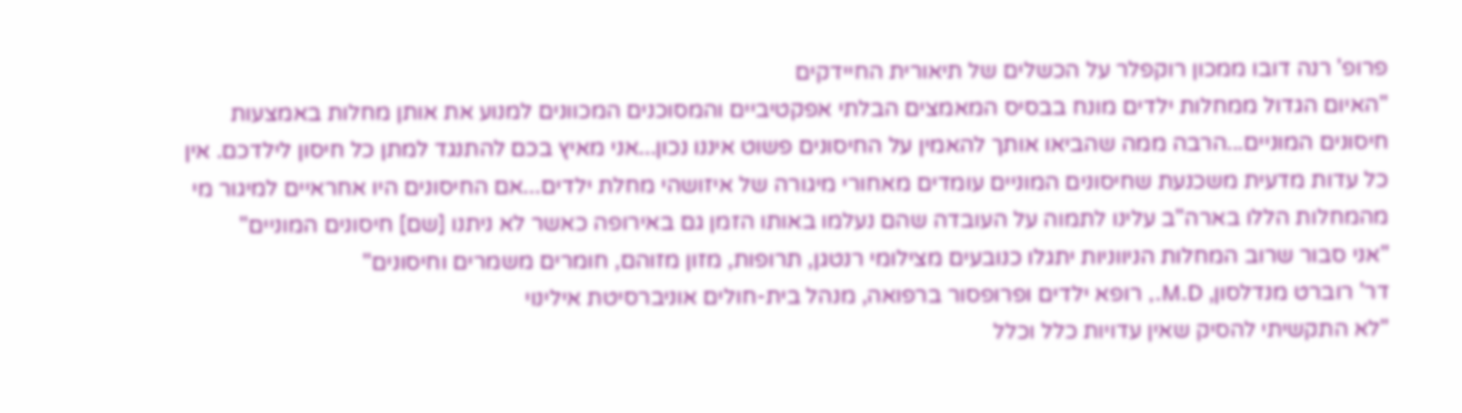פרופ' רנה דובו ממכון רוקפלר על הכשלים של תיאורית החיידקים
"האיום הגדול ממחלות ילדים מונח בבסיס המאמצים הבלתי אפקטיביים והמסוכנים המכוונים למנוע את אותן מחלות באמצעות חיסונים המוניים...הרבה ממה שהביאו אותך להאמין על החיסונים פשוט איננו נכון...אני מאיץ בכם להתנגד למתן כל חיסון לילדכם. אין כל עדות מדעית משכנעת שחיסונים המוניים עומדים מאחורי מיגורה של איזושהי מחלת ילדים...אם החיסונים היו אחראיים למיגור מי מהמחלות הללו בארה"ב עלינו לתמוה על העובדה שהם נעלמו באותו הזמן גם באירופה כאשר לא ניתנו [שם] חיסונים המוניים"
"אני סבור שרוב המחלות הניווניות יתגלו כנובעים מצילומי רנטגן, תרופות, מזון מזוהם, חומרים משמרים וחיסונים"
דר' רוברט מנדלסון, M.D., רופא ילדים ופרופסור ברפואה, מנהל בית-חולים אוניברסיטת אילינוי
"לא התקשיתי להסיק שאין עדויות כלל וכלל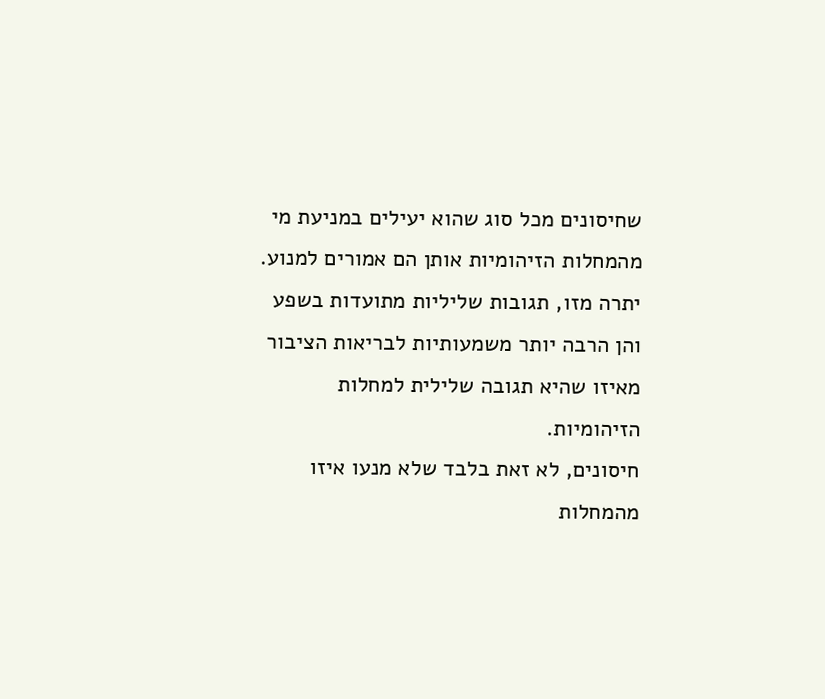שחיסונים מכל סוג שהוא יעילים במניעת מי מהמחלות הזיהומיות אותן הם אמורים למנוע. יתרה מזו, תגובות שליליות מתועדות בשפע והן הרבה יותר משמעותיות לבריאות הציבור מאיזו שהיא תגובה שלילית למחלות הזיהומיות.
חיסונים, לא זאת בלבד שלא מנעו איזו מהמחלות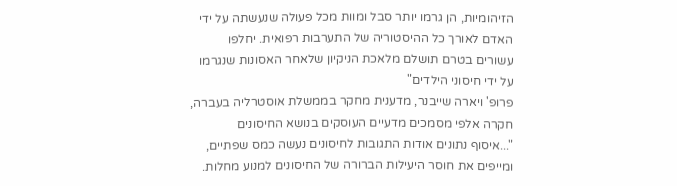הזיהומיות, הן גרמו יותר סבל ומוות מכל פעולה שנעשתה על ידי האדם לאורך כל ההיסטוריה של התערבות רפואית. יחלפו עשורים בטרם תושלם מלאכת הניקיון שלאחר האסונות שנגרמו על ידי חיסוני הילדים"
פרופ' ויארה שייבנר, מדענית מחקר בממשלת אוסטרליה בעברה, חקרה אלפי מסמכים מדעיים העוסקים בנושא החיסונים
"...איסוף נתונים אודות התגובות לחיסונים נעשה כמס שפתיים, ומייפים את חוסר היעילות הברורה של החיסונים למנוע מחלות.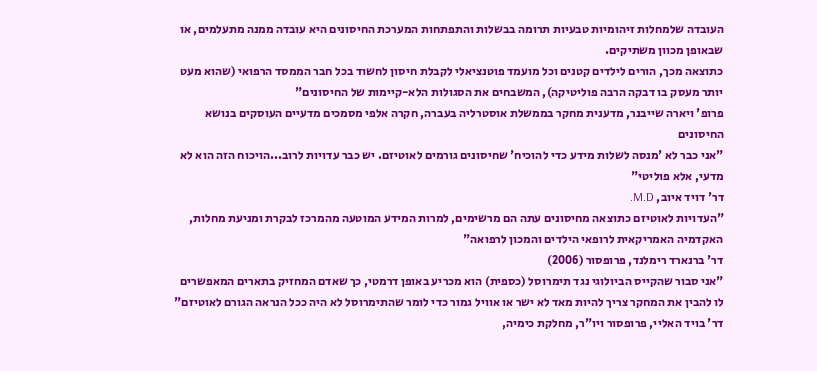העובדה שלמחלות זיהומיות טבעיות תרומה בבשלות והתפתחות המערכת החיסונים היא עובדה ממנה מתעלמים, או שבאופן מכוון משתיקים.
כתוצאה מכך, הורים לילדים קטנים וכל מועמד פוטנציאלי לקבלת חיסון לחשוד בכל חבר הממסד הרפואי (שהוא מעט יותר מעסק בו דבקה הרבה פוליטיקה), המשבחים את הסגולות הלא-קיימות של החיסונים"
פרופ' ויארה שייבנר, מדענית מחקר בממשלת אוסטרליה בעברה, חקרה אלפי מסמכים מדעיים העוסקים בנושא החיסונים
"אני כבר לא 'מנסה לשלות מידע כדי להוכיח' שחיסונים גורמים לאוטיזם. יש כבר עדויות לרוב...הויכוח הזה הוא לא מדעי, אלא פוליטי"
דר' דויד איוב, M.D.
"העדויות לאוטיזם כתוצאה מחיסונים עתה הם מרשימים, למרות המידע המוטעה מהמרכז לבקרת ומניעת מחלות, האקדמיה האמריקאית לרופאי הילדים והמכון לרפואה"
דר' ברנארד רימלנד, פרופסור (2006)
"אני סבור שהקייס הביולוגי נגד תימרוסל (כספית) הוא מכריע באופן דרמטי, כך שאדם המחזיק בתארים המאפשרים לו להבין את המחקר צריך להיות מאד לא ישר או אוויל גמור כדי לומר שהתימרוסל לא היה ככל הנראה הגורם לאוטיזם"
דר' בויד האליי, פרופסור ויו"ר, מחלקת כימיה,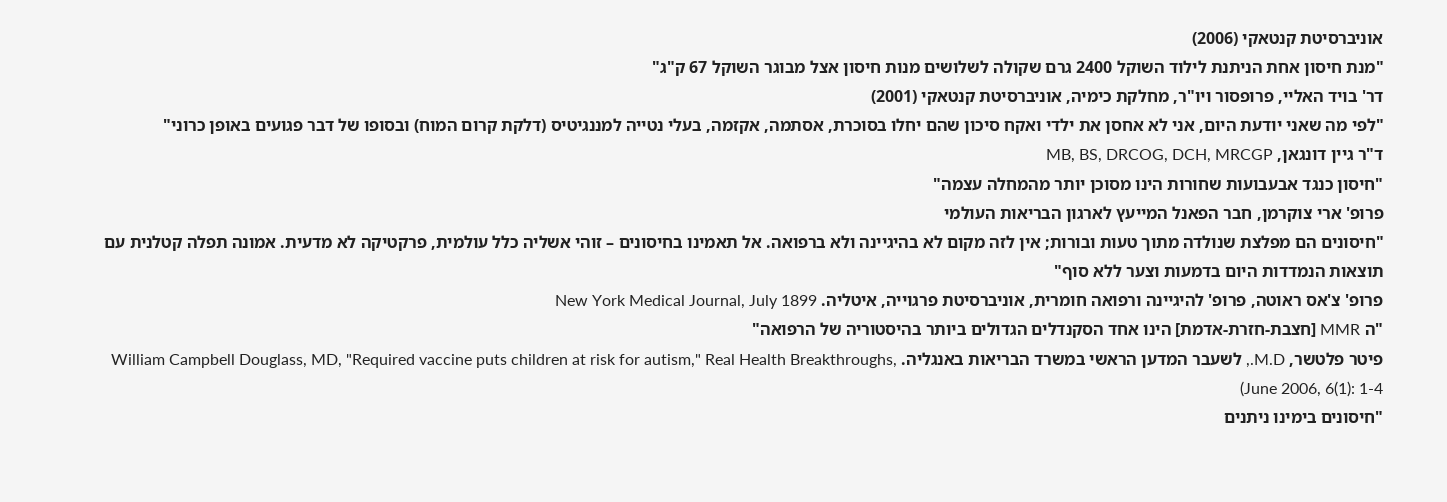אוניברסיטת קנטאקי (2006)
"מנת חיסון אחת הניתנת לילוד השוקל 2400 גרם שקולה לשלושים מנות חיסון אצל מבוגר השוקל 67 ק"ג"
דר' בויד האליי, פרופסור ויו"ר, מחלקת כימיה, אוניברסיטת קנטאקי (2001)
"לפי מה שאני יודעת היום, אני לא אחסן את ילדי ואקח סיכון שהם יחלו בסוכרת, אסתמה, אקזמה, בעלי נטייה למננגיטיס (דלקת קרום המוח) ובסופו של דבר פגועים באופן כרוני"
ד"ר גיין דונגאן, MB, BS, DRCOG, DCH, MRCGP
"חיסון כנגד אבעבועות שחורות הינו מסוכן יותר מהמחלה עצמה"
פרופ' ארי צוקרמן, חבר הפאנל המייעץ לארגון הבריאות העולמי
"חיסונים הם מפלצת שנולדה מתוך טעות ובורות; אין לזה מקום לא בהיגיינה ולא ברפואה. אל תאמינו בחיסונים – זוהי אשליה כלל עולמית, פרקטיקה לא מדעית. אמונה תפלה קטלנית עם תוצאות הנמדדות היום בדמעות וצער ללא סוף"
פרופ' צ'אס ראוטה, פרופ' להיגיינה ורפואה חומרית, אוניברסיטת פרגוייה, איטליה. New York Medical Journal, July 1899
"ה MMR [חצבת-חזרת-אדמת] הינו אחד הסקנדלים הגדולים ביותר בהיסטוריה של הרפואה"
פיטר פלטשר, M.D., לשעבר המדען הראשי במשרד הבריאות באנגליה. William Campbell Douglass, MD, "Required vaccine puts children at risk for autism," Real Health Breakthroughs, June 2006, 6(1): 1-4)
"חיסונים בימינו ניתנים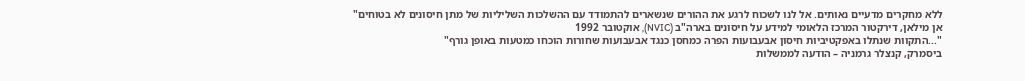ללא מחקרים מדעיים נאותים. אל לנו לשכוח לרגע את ההורים שנשארים להתמודד עם ההשלכות השליליות של מתן חיסונים לא בטוחים"
אן מילאן, דירקטור המרכז הלאומי למידע על חיסונים בארה"ב (NVIC), אוקטובר 1992
"...התקוות שנתלו באפקטיביות חיסון אבעבועות הפרה כמחסן כנגד אבעבועות שחורות הוכחו כמטעות באופן גורף"
ביסמרק, קנצלר גרמניה – הודעה לממשלות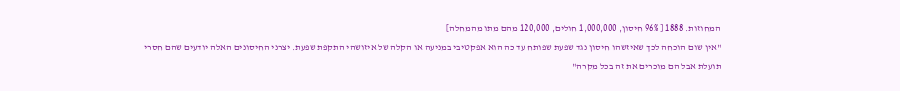המחוזות. 1888 [ 96% חיסון, 1,000,000 חולים, 120,000 מהם מתו מהמחלה]
"אין שום הוכחה לכך שאיזשהו חיסון נגד שפעת שפותח עד כה הוא אפקטיבי במניעה או הקלה של איזושהי התקפת שפעת. יצרני החיסונים האלה יודעים שהם חסרי תועלת אבל הם מוכרים את זה בכל מקרה"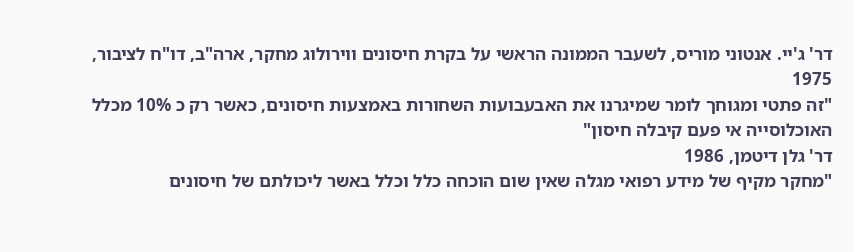דר' ג'יי. אנטוני מוריס, לשעבר הממונה הראשי על בקרת חיסונים ווירולוג מחקר, ארה"ב, דו"ח לציבור, 1975
"זה פתטי ומגוחך לומר שמיגרנו את האבעבועות השחורות באמצעות חיסונים, כאשר רק כ 10% מכלל האוכלוסייה אי פעם קיבלה חיסון"
דר' גלן דיטמן, 1986
"מחקר מקיף של מידע רפואי מגלה שאין שום הוכחה כלל וכלל באשר ליכולתם של חיסונים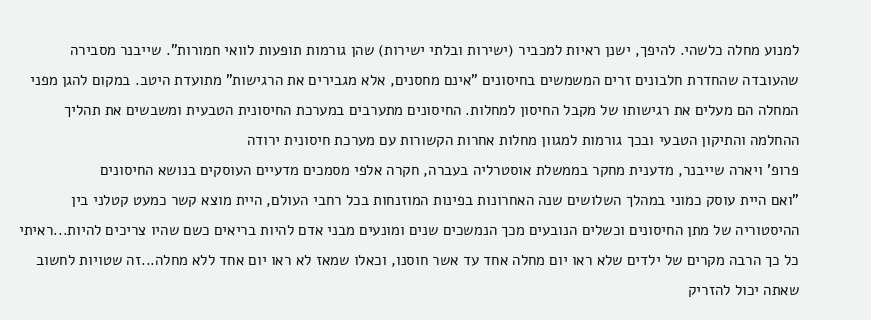למנוע מחלה כלשהי. להיפך, ישנן ראיות למכביר (ישירות ובלתי ישירות) שהן גורמות תופעות לוואי חמורות". שייבנר מסבירה שהעובדה שהחדרת חלבונים זרים המשמשים בחיסונים "אינם מחסנים, אלא מגבירים את הרגישות" מתועדת היטב. במקום להגן מפני המחלה הם מעלים את רגישותו של מקבל החיסון למחלות. החיסונים מתערבים במערכת החיסונית הטבעית ומשבשים את תהליך ההחלמה והתיקון הטבעי ובכך גורמות למגוון מחלות אחרות הקשורות עם מערכת חיסונית ירודה
פרופ' ויארה שייבנר, מדענית מחקר בממשלת אוסטרליה בעברה, חקרה אלפי מסמכים מדעיים העוסקים בנושא החיסונים
"ואם היית עוסק כמוני במהלך השלושים שנה האחרונות בפינות המוזנחות בכל רחבי העולם, היית מוצא קשר כמעט קטלני בין ההיסטוריה של מתן החיסונים וכשלים הנובעים מכך הנמשכים שנים ומונעים מבני אדם להיות בריאים כשם שהיו צריכים להיות...ראיתי כל כך הרבה מקרים של ילדים שלא ראו יום מחלה אחד עד אשר חוסנו, וכאלו שמאז לא ראו יום אחד ללא מחלה...זה שטויות לחשוב שאתה יכול להזריק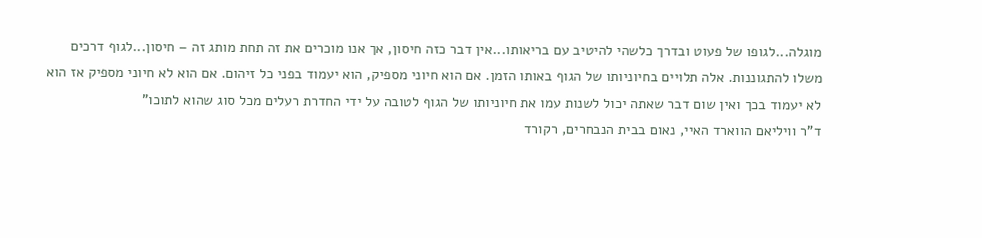מוגלה...לגופו של פעוט ובדרך כלשהי להיטיב עם בריאותו...אין דבר כזה חיסון, אך אנו מוכרים את זה תחת מותג זה – חיסון...לגוף דרכים משלו להתגוננות. אלה תלויים בחיוניותו של הגוף באותו הזמן. אם הוא חיוני מספיק, הוא יעמוד בפני כל זיהום. אם הוא לא חיוני מספיק אז הוא לא יעמוד בכך ואין שום דבר שאתה יכול לשנות עמו את חיוניותו של הגוף לטובה על ידי החדרת רעלים מכל סוג שהוא לתוכו"
ד"ר וויליאם הווארד האיי, נאום בבית הנבחרים, רקורד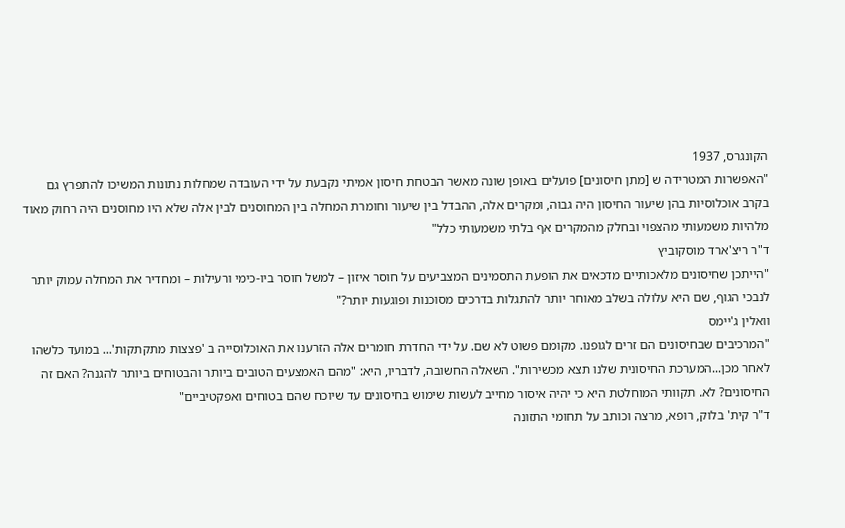הקונגרס, 1937
"האפשרות המטרידה ש [מתן חיסונים] פועלים באופן שונה מאשר הבטחת חיסון אמיתי נקבעת על ידי העובדה שמחלות נתונות המשיכו להתפרץ גם בקרב אוכלוסיות בהן שיעור החיסון היה גבוה, ומקרים אלה, ההבדל בין שיעור וחומרת המחלה בין המחוסנים לבין אלה שלא היו מחוסנים היה רחוק מאוד מלהיות משמעותי מהצפוי ובחלק מהמקרים אף בלתי משמעותי כלל"
ד"ר ריצ'ארד מוסקוביץ
"הייתכן שחיסונים מלאכותיים מדכאים את הופעת התסמינים המצביעים על חוסר איזון – למשל חוסר ביו-כימי ורעילות – ומחדיר את המחלה עמוק יותר לנבכי הגוף, שם היא עלולה בשלב מאוחר יותר להתגלות בדרכים מסוכנות ופוגעות יותר?"
וואלין ג'יימס
"המרכיבים שבחיסונים הם זרים לגופנו. מקומם פשוט לא שם. על ידי החדרת חומרים אלה הזרענו את האוכלוסייה ב 'פצצות מתקתקות'... במועד כלשהו לאחר מכן...המערכת החיסונית שלנו תצא מכשירות". השאלה החשובה, לדבריו, היא: "מהם האמצעים הטובים ביותר והבטוחים ביותר להגנה? האם זה החיסונים? לא. תקוותי המוחלטת היא כי יהיה איסור מחייב לעשות שימוש בחיסונים עד שיוכח שהם בטוחים ואפקטיביים"
ד"ר קית' בלוק, רופא, מרצה וכותב על תחומי התזונה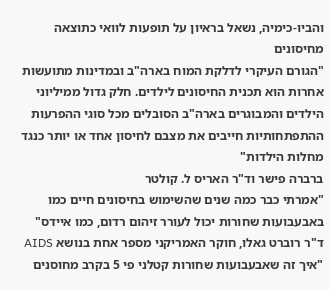והביו-כימיה, נשאל בראיון על תופעות לוואי כתוצאה מחיסונים
"הגורם העיקרי לדלקת המוח בארה"ב ובמדינות מתועשות אחרות הוא תכנית החיסונים לילדים. חלק גדול ממיליוני הילדים והמבוגרים בארה"ב הסובלים מכל סוגי ההפרעות ההתפתחותיות חייבים את מצבם לחיסון אחד או יותר כנגד מחלות הילדות"
ברברה פישר וד"ר האריס ל. קולטר
"אמרתי כבר כמה שנים שהשימוש בחיסונים חיים כמו באבעבועות שחורות יכול לעורר זיהום רדום, כמו איידס"
ד"ר רוברט גאלו, חוקר האמריקני מספר אחת בנושא AIDS
"איך זה שאבעבועות שחורות קטלני פי 5 בקרב מחוסנים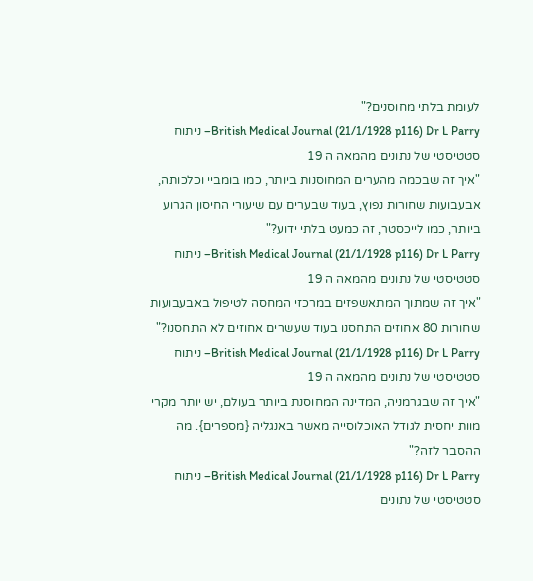לעומת בלתי מחוסנים?"
British Medical Journal (21/1/1928 p116) Dr L Parry– ניתוח סטטיסטי של נתונים מהמאה ה 19
"איך זה שבכמה מהערים המחוסנות ביותר, כמו בומביי וכלכותה, אבעבועות שחורות נפוץ, בעוד שבערים עם שיעורי החיסון הגרוע ביותר, כמו לייכסטר, זה כמעט בלתי ידוע?"
British Medical Journal (21/1/1928 p116) Dr L Parry– ניתוח סטטיסטי של נתונים מהמאה ה 19
"איך זה שמתוך המתאשפזים במרכזי המחסה לטיפול באבעבועות שחורות 80 אחוזים התחסנו בעוד שעשרים אחוזים לא התחסנו?"
British Medical Journal (21/1/1928 p116) Dr L Parry– ניתוח סטטיסטי של נתונים מהמאה ה 19
"איך זה שבגרמניה, המדינה המחוסנת ביותר בעולם, יש יותר מקרי מוות יחסית לגודל האוכלוסייה מאשר באנגליה {מספרים}. מה ההסבר לזה?"
British Medical Journal (21/1/1928 p116) Dr L Parry– ניתוח סטטיסטי של נתונים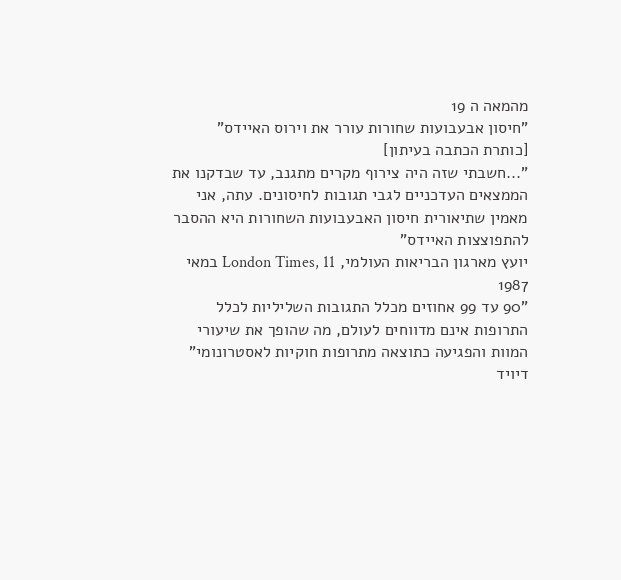מהמאה ה 19
"חיסון אבעבועות שחורות עורר את וירוס האיידס" [כותרת הכתבה בעיתון]
"...חשבתי שזה היה צירוף מקרים מתגנב, עד שבדקנו את הממצאים העדכניים לגבי תגובות לחיסונים. עתה, אני מאמין שתיאורית חיסון האבעבועות השחורות היא ההסבר להתפוצצות האיידס"
יועץ מארגון הבריאות העולמי, London Times, 11 במאי 1987
"90 עד 99 אחוזים מכלל התגובות השליליות לכלל התרופות אינם מדווחים לעולם, מה שהופך את שיעורי המוות והפגיעה כתוצאה מתרופות חוקיות לאסטרונומי"
דיויד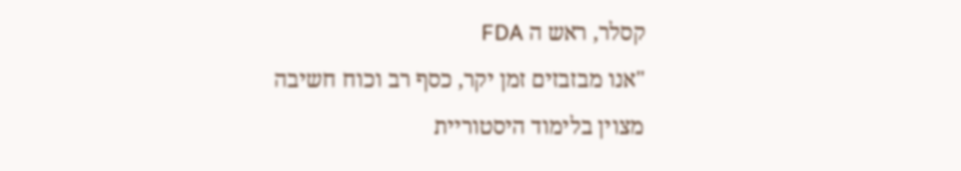קסלר, ראש ה FDA
"אנו מבזבזים זמן יקר, כסף רב וכוח חשיבה מצוין בלימוד היסטוריית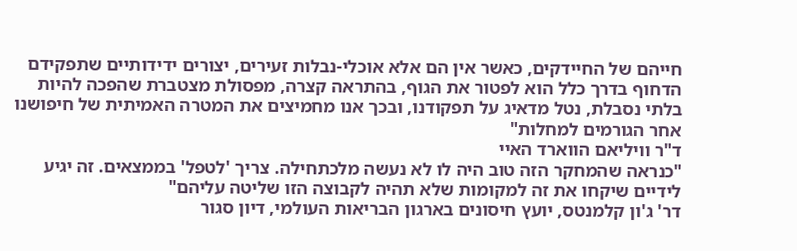חייהם של החיידקים, כאשר אין הם אלא אוכלי-נבלות זעירים, יצורים ידידותיים שתפקידם הדחוף בדרך כלל הוא לפטור את הגוף, בהתראה קצרה, מפסולת מצטברת שהפכה להיות בלתי נסבלת, נטל מדאיג על תפקודנו, ובכך אנו מחמיצים את המטרה האמיתית של חיפושנו אחר הגורמים למחלות"
ד"ר וויליאם הווארד האיי
"כנראה שהמחקר הזה טוב היה לו לא נעשה מלכתחילה. צריך 'לטפל' בממצאים. זה יגיע לידיים שיקחו את זה למקומות שלא תהיה לקבוצה הזו שליטה עליהם"
דר' ג'ון קלמנטס, יועץ חיסונים בארגון הבריאות העולמי, דיון סגור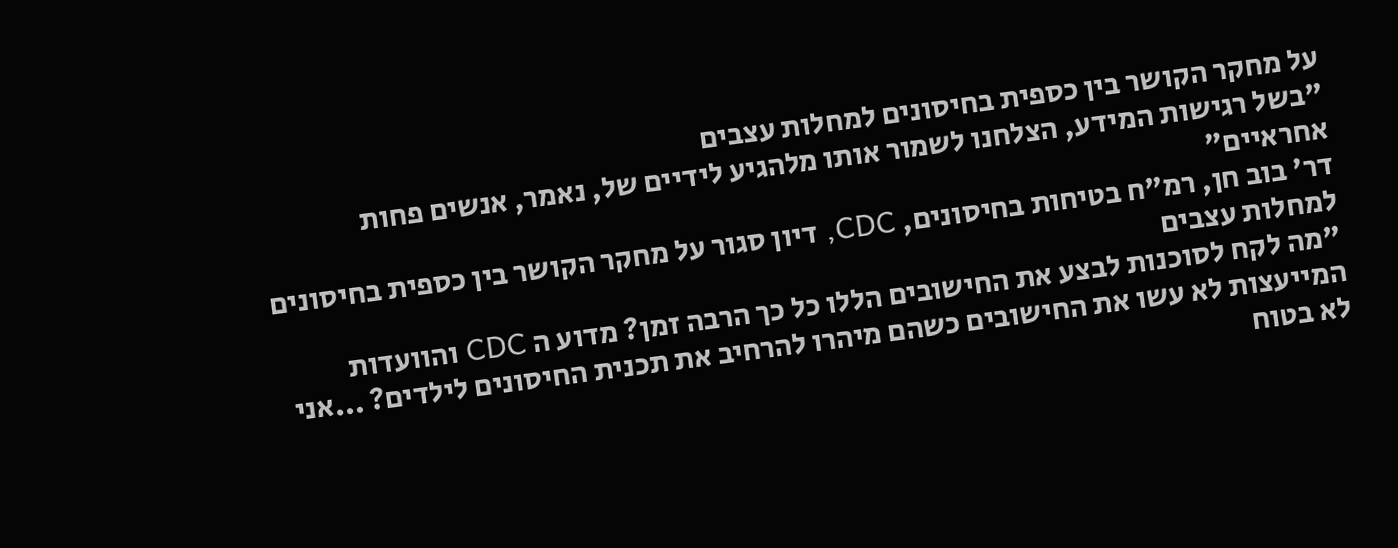על מחקר הקושר בין כספית בחיסונים למחלות עצבים
"בשל רגישות המידע, הצלחנו לשמור אותו מלהגיע לידיים של, נאמר, אנשים פחות אחראיים"
דר' בוב חן, רמ"ח בטיחות בחיסונים, CDC, דיון סגור על מחקר הקושר בין כספית בחיסונים למחלות עצבים
"מה לקח לסוכנות לבצע את החישובים הללו כל כך הרבה זמן? מדוע ה CDC והוועדות המייעצות לא עשו את החישובים כשהם מיהרו להרחיב את תכנית החיסונים לילדים? ...אני לא בטוח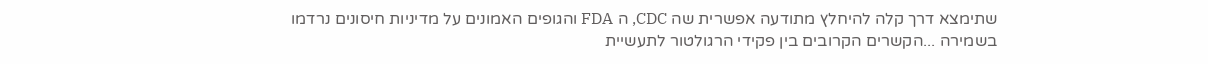שתימצא דרך קלה להיחלץ מתודעה אפשרית שה CDC, ה FDA והגופים האמונים על מדיניות חיסונים נרדמו בשמירה ...הקשרים הקרובים בין פקידי הרגולטור לתעשיית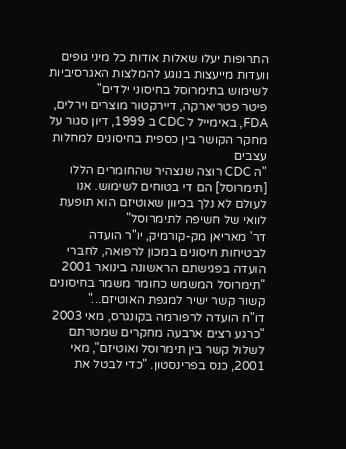התרופות יעלו שאלות אודות כל מיני גופים וועדות מייעצות בנוגע להמלצות האגרסיביות לשימוש בתימרוסל בחיסוני ילדים"
פיטר פטריארקה, דיירקטור מוצרים וירלים, FDA, באימייל ל CDC ב 1999, דיון סגור על מחקר הקושר בין כספית בחיסונים למחלות עצבים
"ה CDC רוצה שנצהיר שהחומרים הללו [תימרוסל] הם די בטוחים לשימוש. אנו לעולם לא נלך בכיוון שאוטיזם הוא תופעת לוואי של חשיפה לתימרוסל"
דר' מאריאן מק-קורמיק, יו"ר הועדה לבטיחות חיסונים במכון לרפואה, לחברי הועדה בפגישתם הראשונה בינואר 2001
"תימרוסל המשמש כחומר משמר בחיסונים קשור קשר ישיר למגפת האוטיזם..."
דו"ח הועדה לרפורמה בקונגרס, מאי 2003
"כרגע רצים ארבעה מחקרים שמטרתם לשלול קשר בין תימרוסל ואוטיזם", מאי 2001, כנס בפרינסטון. "כדי לבטל את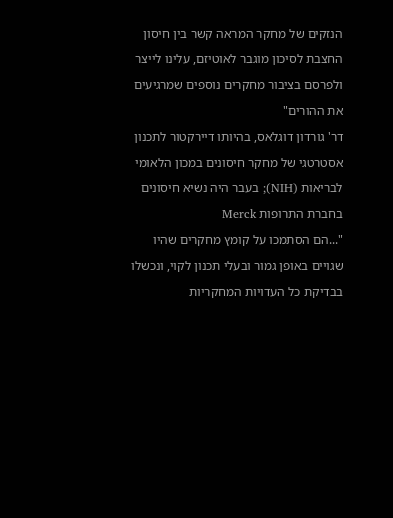הנזקים של מחקר המראה קשר בין חיסון החצבת לסיכון מוגבר לאוטיזם, עלינו לייצר ולפרסם בציבור מחקרים נוספים שמרגיעים את ההורים"
דר' גורדון דוגלאס, בהיותו דיירקטור לתכנון אסטרטגי של מחקר חיסונים במכון הלאומי לבריאות (NIH); בעבר היה נשיא חיסונים בחברת התרופות Merck
"...הם הסתמכו על קומץ מחקרים שהיו שגויים באופן גמור ובעלי תכנון לקוי, ונכשלו בבדיקת כל העדויות המחקריות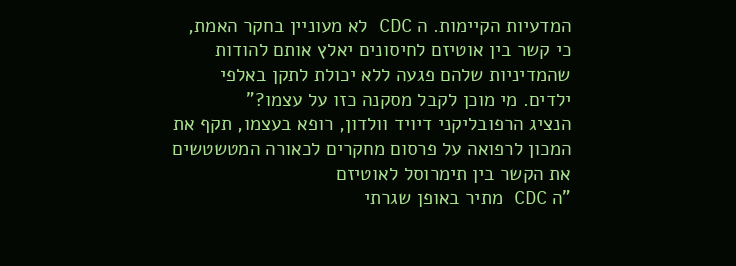המדעיות הקיימות. ה CDC לא מעוניין בחקר האמת, כי קשר בין אוטיזם לחיסונים יאלץ אותם להודות שהמדיניות שלהם פגעה ללא יכולת לתקן באלפי ילדים. מי מוכן לקבל מסקנה כזו על עצמו?"
הנציג הרפובליקני דיויד וולדון, רופא בעצמו, תקף את המכון לרפואה על פרסום מחקרים לכאורה המטשטשים את הקשר בין תימרוסל לאוטיזם
"ה CDC מתיר באופן שגרתי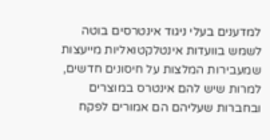למדענים בעלי ניגוד אינטרסים בוטה לשמש בוועדות אינטלקטואליות מייעצות שמעבירות המלצות על חיסונים חדשים, למרות שיש להם אינטרס במוצרים ובחברות שעליהם הם אמורים לפקח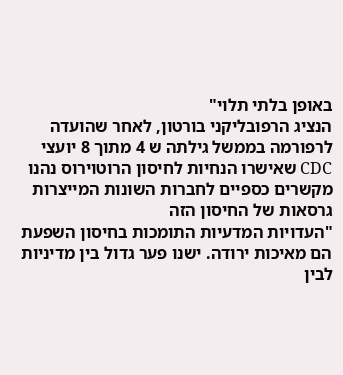באופן בלתי תלוי"
הנציג הרפובליקני בורטון, לאחר שהועדה לרפורמה בממשל גילתה ש 4 מתוך 8 יועצי CDC שאישרו הנחיות לחיסון הרוטוירוס נהנו מקשרים כספיים לחברות השונות המייצרות גרסאות של החיסון הזה
"העדויות המדעיות התומכות בחיסון השפעת הם מאיכות ירודה. ישנו פער גדול בין מדיניות לבין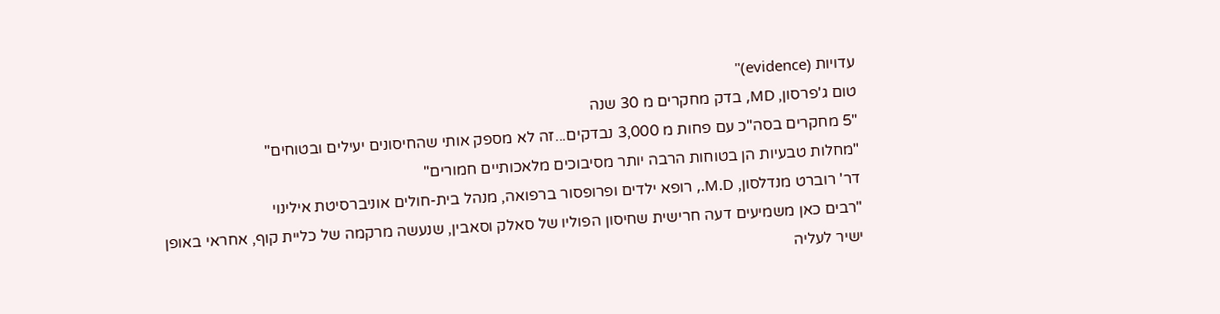עדויות (evidence)"
טום ג'פרסון, MD, בדק מחקרים מ 30 שנה
"5 מחקרים בסה"כ עם פחות מ 3,000 נבדקים...זה לא מספק אותי שהחיסונים יעילים ובטוחים"
"מחלות טבעיות הן בטוחות הרבה יותר מסיבוכים מלאכותיים חמורים"
דר' רוברט מנדלסון, M.D., רופא ילדים ופרופסור ברפואה, מנהל בית-חולים אוניברסיטת אילינוי
"רבים כאן משמיעים דעה חרישית שחיסון הפוליו של סאלק וסאבין, שנעשה מרקמה של כליית קוף, אחראי באופן ישיר לעליה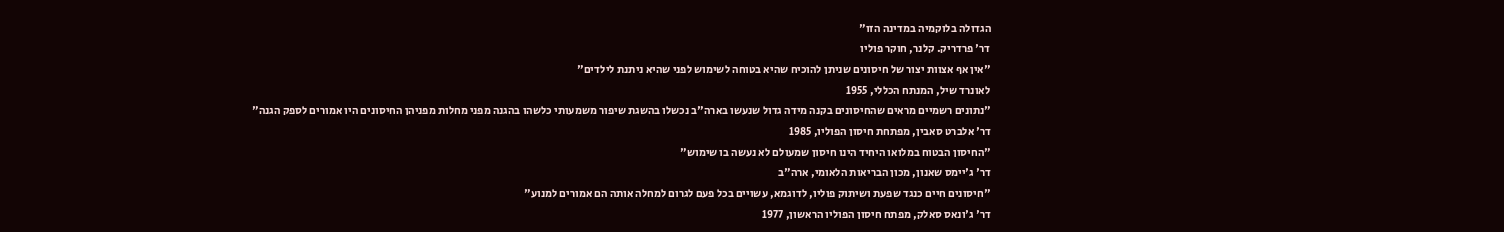הגדולה בלוקמיה במדינה הזו"
דר' פרדריק. קלנר, חוקר פוליו
"אין אף אצוות יצור של חיסונים שניתן להוכיח שהיא בטוחה לשימוש לפני שהיא ניתנת לילדים"
לאונרד שיל, המנתח הכללי, 1955
"נתונים רשמיים מראים שהחיסונים בקנה מידה גדול שנעשו בארה"ב נכשלו בהשגת שיפור משמעותי כלשהו בהגנה מפני מחלות מפניהן החיסונים היו אמורים לספק הגנה"
דר' אלברט סאבין, מפתחת חיסון הפוליו, 1985
"החיסון הבטוח במלואו היחיד הינו חיסון שמעולם לא נעשה בו שימוש"
דר' ג'יימס שאנון, מכון הבריאות הלאומי, ארה"ב
"חיסונים חיים כנגד שפעת ושיתוק פוליו, לדוגמא, עשויים בכל פעם לגרום למחלה אותה הם אמורים למנוע"
דר' ג'ונאס סאלק, מפתח חיסון הפוליו הראשון, 1977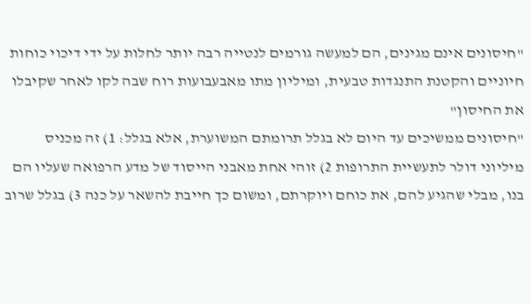"חיסונים אינם מגינים, הם למעשה גורמים לנטייה רבה יותר לחלות על ידי דיכוי כוחות חיוניים והקטנת התנגדות טבעית, ומיליון מתו מאבעבועות רוח שבה לקו לאחר שקיבלו את החיסון"
"חיסונים ממשיכים עד היום לא בגלל תרומתם המשוערת, אלא בגלל: 1) זה מכניס מיליוני דולר לתעשיית התרופות 2) זוהי אחת מאבני הייסוד של מדע הרפואה שעליו הם בנו, מבלי שהגיע להם, את כוחם ויוקרתם, ומשום כך חייבת להשאר על כנה 3) בגלל שרוב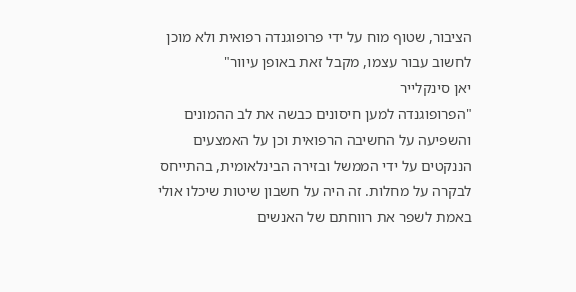הציבור, שטוף מוח על ידי פרופוגנדה רפואית ולא מוכן לחשוב עבור עצמו, מקבל זאת באופן עיוור"
יאן סינקלייר
"הפרופוגנדה למען חיסונים כבשה את לב ההמונים והשפיעה על החשיבה הרפואית וכן על האמצעים הננקטים על ידי הממשל ובזירה הבינלאומית, בהתייחס לבקרה על מחלות. זה היה על חשבון שיטות שיכלו אולי באמת לשפר את רווחתם של האנשים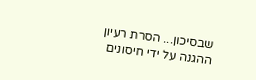שבסיכון... הסרת רעיון ההגנה על ידי חיסונים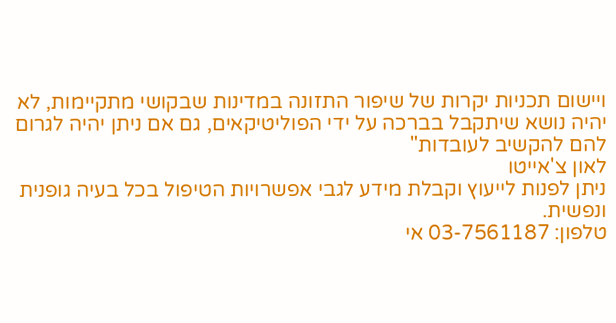ויישום תכניות יקרות של שיפור התזונה במדינות שבקושי מתקיימות, לא יהיה נושא שיתקבל בברכה על ידי הפוליטיקאים, גם אם ניתן יהיה לגרום להם להקשיב לעובדות"
לאון צ'אייטו
ניתן לפנות לייעוץ וקבלת מידע לגבי אפשרויות הטיפול בכל בעיה גופנית ונפשית.
טלפון: 03-7561187 אי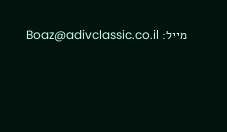מייל: Boaz@adivclassic.co.il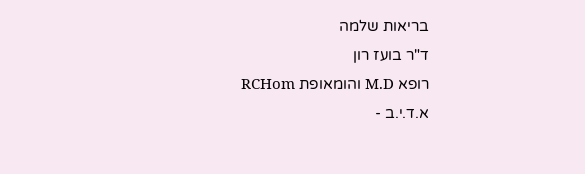בריאות שלמה
ד"ר בועז רון
רופא M.D והומאופת RCHom
א.ד.י.ב -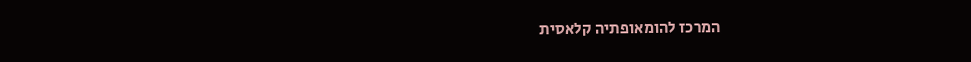המרכז להומאופתיה קלאסית